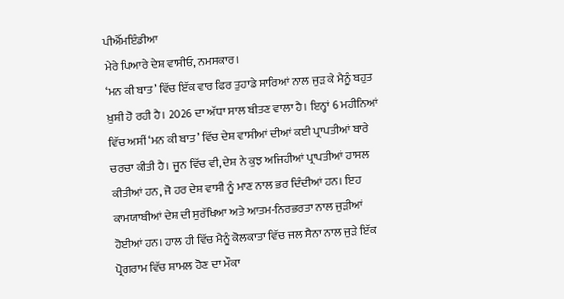ਪੀਐੱਮਇੰਡੀਆ
ਮੇਰੇ ਪਿਆਰੇ ਦੇਸ਼ ਵਾਸੀਓ, ਨਮਸਕਾਰ।
‘ਮਨ ਕੀ ਬਾਤ’ ਵਿੱਚ ਇੱਕ ਵਾਰ ਫਿਰ ਤੁਹਾਡੇ ਸਾਰਿਆਂ ਨਾਲ ਜੁੜ ਕੇ ਮੈਨੂੰ ਬਹੁਤ ਖ਼ੁਸ਼ੀ ਹੋ ਰਹੀ ਹੈ। 2026 ਦਾ ਅੱਧਾ ਸਾਲ ਬੀਤਣ ਵਾਲਾ ਹੈ। ਇਨ੍ਹਾਂ 6 ਮਹੀਨਿਆਂ ਵਿੱਚ ਅਸੀਂ ‘ਮਨ ਕੀ ਬਾਤ’ ਵਿੱਚ ਦੇਸ਼ ਵਾਸੀਆਂ ਦੀਆਂ ਕਈ ਪ੍ਰਾਪਤੀਆਂ ਬਾਰੇ ਚਰਚਾ ਕੀਤੀ ਹੈ। ਜੂਨ ਵਿੱਚ ਵੀ, ਦੇਸ਼ ਨੇ ਕੁਝ ਅਜਿਹੀਆਂ ਪ੍ਰਾਪਤੀਆਂ ਹਾਸਲ ਕੀਤੀਆਂ ਹਨ, ਜੋ ਹਰ ਦੇਸ਼ ਵਾਸੀ ਨੂੰ ਮਾਣ ਨਾਲ ਭਰ ਦਿੰਦੀਆਂ ਹਨ। ਇਹ ਕਾਮਯਾਬੀਆਂ ਦੇਸ਼ ਦੀ ਸੁਰੱਖਿਆ ਅਤੇ ਆਤਮ-ਨਿਰਭਰਤਾ ਨਾਲ ਜੁੜੀਆਂ ਹੋਈਆਂ ਹਨ। ਹਾਲ ਹੀ ਵਿੱਚ ਮੈਨੂੰ ਕੋਲਕਾਤਾ ਵਿੱਚ ਜਲ ਸੈਨਾ ਨਾਲ ਜੁੜੇ ਇੱਕ ਪ੍ਰੋਗਰਾਮ ਵਿੱਚ ਸ਼ਾਮਲ ਹੋਣ ਦਾ ਮੌਕਾ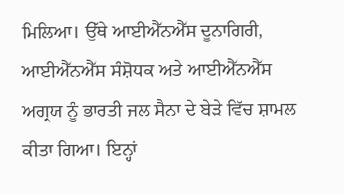ਮਿਲਿਆ। ਉੱਥੇ ਆਈਐੱਨਐੱਸ ਦੂਨਾਗਿਰੀ, ਆਈਐੱਨਐੱਸ ਸੰਸ਼ੋਧਕ ਅਤੇ ਆਈਐੱਨਐੱਸ ਅਗ੍ਰਯ ਨੂੰ ਭਾਰਤੀ ਜਲ ਸੈਨਾ ਦੇ ਬੇੜੇ ਵਿੱਚ ਸ਼ਾਮਲ ਕੀਤਾ ਗਿਆ। ਇਨ੍ਹਾਂ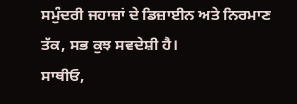ਸਮੁੰਦਰੀ ਜਹਾਜ਼ਾਂ ਦੇ ਡਿਜ਼ਾਈਨ ਅਤੇ ਨਿਰਮਾਣ ਤੱਕ, ਸਭ ਕੁਝ ਸਵਦੇਸ਼ੀ ਹੈ।
ਸਾਥੀਓ,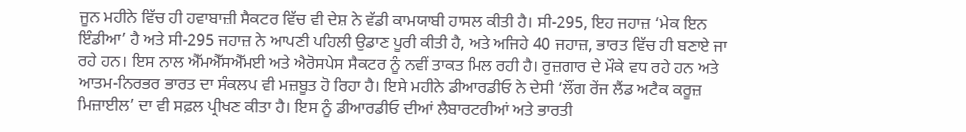ਜੂਨ ਮਹੀਨੇ ਵਿੱਚ ਹੀ ਹਵਾਬਾਜ਼ੀ ਸੈਕਟਰ ਵਿੱਚ ਵੀ ਦੇਸ਼ ਨੇ ਵੱਡੀ ਕਾਮਯਾਬੀ ਹਾਸਲ ਕੀਤੀ ਹੈ। ਸੀ-295, ਇਹ ਜਹਾਜ਼ ‘ਮੇਕ ਇਨ ਇੰਡੀਆ’ ਹੈ ਅਤੇ ਸੀ-295 ਜਹਾਜ਼ ਨੇ ਆਪਣੀ ਪਹਿਲੀ ਉਡਾਣ ਪੂਰੀ ਕੀਤੀ ਹੈ, ਅਤੇ ਅਜਿਹੇ 40 ਜਹਾਜ਼, ਭਾਰਤ ਵਿੱਚ ਹੀ ਬਣਾਏ ਜਾ ਰਹੇ ਹਨ। ਇਸ ਨਾਲ ਐੱਮਐੱਸਐੱਮਈ ਅਤੇ ਐਰੋਸਪੇਸ ਸੈਕਟਰ ਨੂੰ ਨਵੀਂ ਤਾਕਤ ਮਿਲ ਰਹੀ ਹੈ। ਰੁਜ਼ਗਾਰ ਦੇ ਮੌਕੇ ਵਧ ਰਹੇ ਹਨ ਅਤੇ ਆਤਮ-ਨਿਰਭਰ ਭਾਰਤ ਦਾ ਸੰਕਲਪ ਵੀ ਮਜ਼ਬੂਤ ਹੋ ਰਿਹਾ ਹੈ। ਇਸੇ ਮਹੀਨੇ ਡੀਆਰਡੀਓ ਨੇ ਦੇਸੀ ‘ਲੌਂਗ ਰੇਂਜ ਲੈਂਡ ਅਟੈਕ ਕਰੂਜ਼ ਮਿਜ਼ਾਈਲ’ ਦਾ ਵੀ ਸਫ਼ਲ ਪ੍ਰੀਖਣ ਕੀਤਾ ਹੈ। ਇਸ ਨੂੰ ਡੀਆਰਡੀਓ ਦੀਆਂ ਲੈਬਾਰਟਰੀਆਂ ਅਤੇ ਭਾਰਤੀ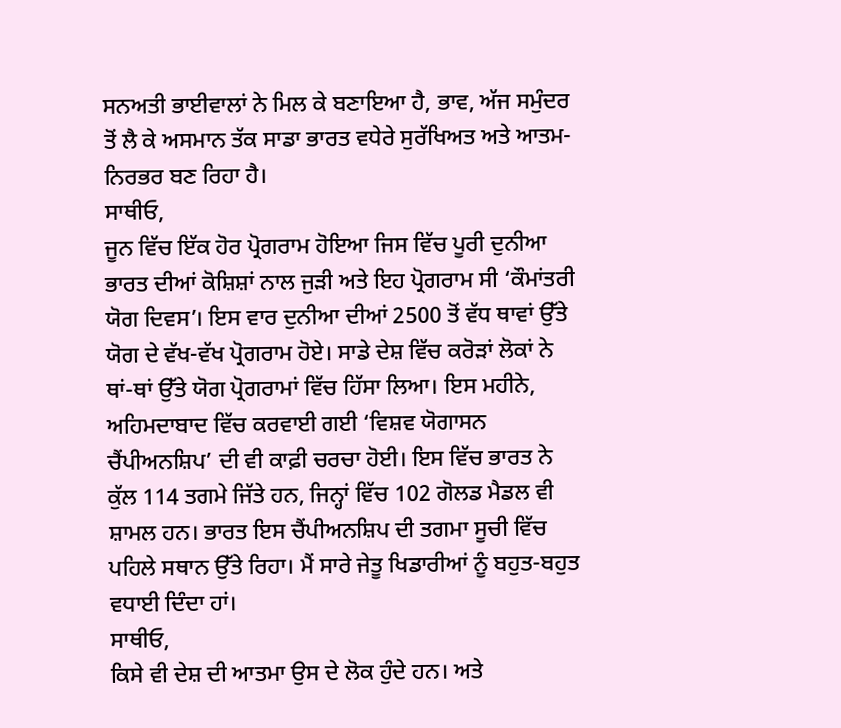ਸਨਅਤੀ ਭਾਈਵਾਲਾਂ ਨੇ ਮਿਲ ਕੇ ਬਣਾਇਆ ਹੈ, ਭਾਵ, ਅੱਜ ਸਮੁੰਦਰ ਤੋਂ ਲੈ ਕੇ ਅਸਮਾਨ ਤੱਕ ਸਾਡਾ ਭਾਰਤ ਵਧੇਰੇ ਸੁਰੱਖਿਅਤ ਅਤੇ ਆਤਮ-ਨਿਰਭਰ ਬਣ ਰਿਹਾ ਹੈ।
ਸਾਥੀਓ,
ਜੂਨ ਵਿੱਚ ਇੱਕ ਹੋਰ ਪ੍ਰੋਗਰਾਮ ਹੋਇਆ ਜਿਸ ਵਿੱਚ ਪੂਰੀ ਦੁਨੀਆ ਭਾਰਤ ਦੀਆਂ ਕੋਸ਼ਿਸ਼ਾਂ ਨਾਲ ਜੁੜੀ ਅਤੇ ਇਹ ਪ੍ਰੋਗਰਾਮ ਸੀ ‘ਕੌਮਾਂਤਰੀ ਯੋਗ ਦਿਵਸ’। ਇਸ ਵਾਰ ਦੁਨੀਆ ਦੀਆਂ 2500 ਤੋਂ ਵੱਧ ਥਾਵਾਂ ਉੱਤੇ ਯੋਗ ਦੇ ਵੱਖ-ਵੱਖ ਪ੍ਰੋਗਰਾਮ ਹੋਏ। ਸਾਡੇ ਦੇਸ਼ ਵਿੱਚ ਕਰੋੜਾਂ ਲੋਕਾਂ ਨੇ ਥਾਂ-ਥਾਂ ਉੱਤੇ ਯੋਗ ਪ੍ਰੋਗਰਾਮਾਂ ਵਿੱਚ ਹਿੱਸਾ ਲਿਆ। ਇਸ ਮਹੀਨੇ, ਅਹਿਮਦਾਬਾਦ ਵਿੱਚ ਕਰਵਾਈ ਗਈ ‘ਵਿਸ਼ਵ ਯੋਗਾਸਨ ਚੈਂਪੀਅਨਸ਼ਿਪ’ ਦੀ ਵੀ ਕਾਫ਼ੀ ਚਰਚਾ ਹੋਈ। ਇਸ ਵਿੱਚ ਭਾਰਤ ਨੇ ਕੁੱਲ 114 ਤਗਮੇ ਜਿੱਤੇ ਹਨ, ਜਿਨ੍ਹਾਂ ਵਿੱਚ 102 ਗੋਲਡ ਮੈਡਲ ਵੀ ਸ਼ਾਮਲ ਹਨ। ਭਾਰਤ ਇਸ ਚੈਂਪੀਅਨਸ਼ਿਪ ਦੀ ਤਗਮਾ ਸੂਚੀ ਵਿੱਚ ਪਹਿਲੇ ਸਥਾਨ ਉੱਤੇ ਰਿਹਾ। ਮੈਂ ਸਾਰੇ ਜੇਤੂ ਖਿਡਾਰੀਆਂ ਨੂੰ ਬਹੁਤ-ਬਹੁਤ ਵਧਾਈ ਦਿੰਦਾ ਹਾਂ।
ਸਾਥੀਓ,
ਕਿਸੇ ਵੀ ਦੇਸ਼ ਦੀ ਆਤਮਾ ਉਸ ਦੇ ਲੋਕ ਹੁੰਦੇ ਹਨ। ਅਤੇ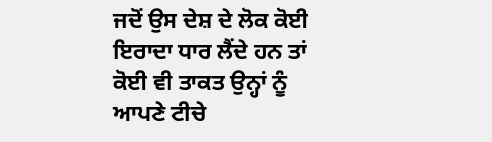ਜਦੋਂ ਉਸ ਦੇਸ਼ ਦੇ ਲੋਕ ਕੋਈ ਇਰਾਦਾ ਧਾਰ ਲੈਂਦੇ ਹਨ ਤਾਂ ਕੋਈ ਵੀ ਤਾਕਤ ਉਨ੍ਹਾਂ ਨੂੰ ਆਪਣੇ ਟੀਚੇ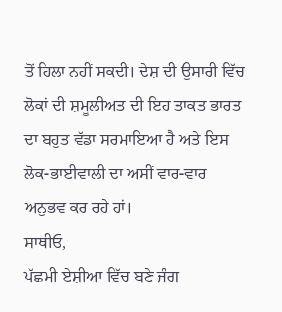ਤੋਂ ਹਿਲਾ ਨਹੀਂ ਸਕਦੀ। ਦੇਸ਼ ਦੀ ਉਸਾਰੀ ਵਿੱਚ ਲੋਕਾਂ ਦੀ ਸ਼ਮੂਲੀਅਤ ਦੀ ਇਹ ਤਾਕਤ ਭਾਰਤ ਦਾ ਬਹੁਤ ਵੱਡਾ ਸਰਮਾਇਆ ਹੈ ਅਤੇ ਇਸ ਲੋਕ-ਭਾਈਵਾਲੀ ਦਾ ਅਸੀਂ ਵਾਰ-ਵਾਰ ਅਨੁਭਵ ਕਰ ਰਹੇ ਹਾਂ।
ਸਾਥੀਓ,
ਪੱਛਮੀ ਏਸ਼ੀਆ ਵਿੱਚ ਬਣੇ ਜੰਗ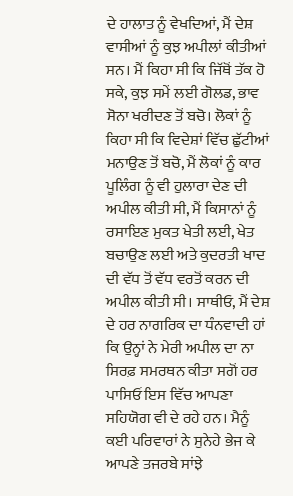ਦੇ ਹਾਲਾਤ ਨੂੰ ਵੇਖਦਿਆਂ, ਮੈਂ ਦੇਸ਼ ਵਾਸੀਆਂ ਨੂੰ ਕੁਝ ਅਪੀਲਾਂ ਕੀਤੀਆਂ ਸਨ। ਮੈਂ ਕਿਹਾ ਸੀ ਕਿ ਜਿੱਥੋਂ ਤੱਕ ਹੋ ਸਕੇ, ਕੁਝ ਸਮੇਂ ਲਈ ਗੋਲਡ, ਭਾਵ ਸੋਨਾ ਖਰੀਦਣ ਤੋਂ ਬਚੋ। ਲੋਕਾਂ ਨੂੰ ਕਿਹਾ ਸੀ ਕਿ ਵਿਦੇਸ਼ਾਂ ਵਿੱਚ ਛੁੱਟੀਆਂ ਮਨਾਉਣ ਤੋਂ ਬਚੋ, ਮੈਂ ਲੋਕਾਂ ਨੂੰ ਕਾਰ ਪੂਲਿੰਗ ਨੂੰ ਵੀ ਹੁਲਾਰਾ ਦੇਣ ਦੀ ਅਪੀਲ ਕੀਤੀ ਸੀ, ਮੈਂ ਕਿਸਾਨਾਂ ਨੂੰ ਰਸਾਇਣ ਮੁਕਤ ਖੇਤੀ ਲਈ, ਖੇਤ ਬਚਾਉਣ ਲਈ ਅਤੇ ਕੁਦਰਤੀ ਖਾਦ ਦੀ ਵੱਧ ਤੋਂ ਵੱਧ ਵਰਤੋਂ ਕਰਨ ਦੀ ਅਪੀਲ ਕੀਤੀ ਸੀ। ਸਾਥੀਓ, ਮੈਂ ਦੇਸ਼ ਦੇ ਹਰ ਨਾਗਰਿਕ ਦਾ ਧੰਨਵਾਦੀ ਹਾਂ ਕਿ ਉਨ੍ਹਾਂ ਨੇ ਮੇਰੀ ਅਪੀਲ ਦਾ ਨਾ ਸਿਰਫ਼ ਸਮਰਥਨ ਕੀਤਾ ਸਗੋਂ ਹਰ ਪਾਸਿਓਂ ਇਸ ਵਿੱਚ ਆਪਣਾ ਸਹਿਯੋਗ ਵੀ ਦੇ ਰਹੇ ਹਨ। ਮੈਨੂੰ ਕਈ ਪਰਿਵਾਰਾਂ ਨੇ ਸੁਨੇਹੇ ਭੇਜ ਕੇ ਆਪਣੇ ਤਜਰਬੇ ਸਾਂਝੇ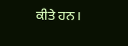ਕੀਤੇ ਹਨ।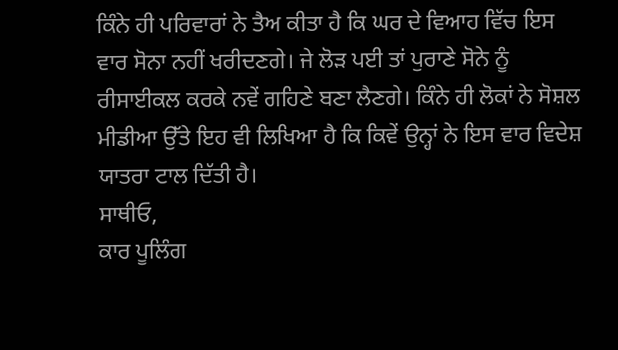ਕਿੰਨੇ ਹੀ ਪਰਿਵਾਰਾਂ ਨੇ ਤੈਅ ਕੀਤਾ ਹੈ ਕਿ ਘਰ ਦੇ ਵਿਆਹ ਵਿੱਚ ਇਸ ਵਾਰ ਸੋਨਾ ਨਹੀਂ ਖਰੀਦਣਗੇ। ਜੇ ਲੋੜ ਪਈ ਤਾਂ ਪੁਰਾਣੇ ਸੋਨੇ ਨੂੰ ਰੀਸਾਈਕਲ ਕਰਕੇ ਨਵੇਂ ਗਹਿਣੇ ਬਣਾ ਲੈਣਗੇ। ਕਿੰਨੇ ਹੀ ਲੋਕਾਂ ਨੇ ਸੋਸ਼ਲ ਮੀਡੀਆ ਉੱਤੇ ਇਹ ਵੀ ਲਿਖਿਆ ਹੈ ਕਿ ਕਿਵੇਂ ਉਨ੍ਹਾਂ ਨੇ ਇਸ ਵਾਰ ਵਿਦੇਸ਼ ਯਾਤਰਾ ਟਾਲ ਦਿੱਤੀ ਹੈ।
ਸਾਥੀਓ,
ਕਾਰ ਪੂਲਿੰਗ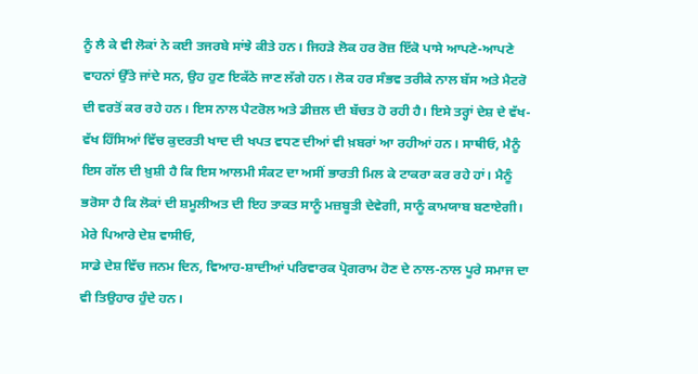ਨੂੰ ਲੈ ਕੇ ਵੀ ਲੋਕਾਂ ਨੇ ਕਈ ਤਜਰਬੇ ਸਾਂਝੇ ਕੀਤੇ ਹਨ। ਜਿਹੜੇ ਲੋਕ ਹਰ ਰੋਜ਼ ਇੱਕੋ ਪਾਸੇ ਆਪਣੇ-ਆਪਣੇ ਵਾਹਨਾਂ ਉੱਤੇ ਜਾਂਦੇ ਸਨ, ਉਹ ਹੁਣ ਇਕੱਠੇ ਜਾਣ ਲੱਗੇ ਹਨ। ਲੋਕ ਹਰ ਸੰਭਵ ਤਰੀਕੇ ਨਾਲ ਬੱਸ ਅਤੇ ਮੈਟਰੋ ਦੀ ਵਰਤੋਂ ਕਰ ਰਹੇ ਹਨ। ਇਸ ਨਾਲ ਪੈਟਰੋਲ ਅਤੇ ਡੀਜ਼ਲ ਦੀ ਬੱਚਤ ਹੋ ਰਹੀ ਹੈ। ਇਸੇ ਤਰ੍ਹਾਂ ਦੇਸ਼ ਦੇ ਵੱਖ-ਵੱਖ ਹਿੱਸਿਆਂ ਵਿੱਚ ਕੁਦਰਤੀ ਖਾਦ ਦੀ ਖਪਤ ਵਧਣ ਦੀਆਂ ਵੀ ਖ਼ਬਰਾਂ ਆ ਰਹੀਆਂ ਹਨ। ਸਾਥੀਓ, ਮੈਨੂੰ ਇਸ ਗੱਲ ਦੀ ਖ਼ੁਸ਼ੀ ਹੈ ਕਿ ਇਸ ਆਲਮੀ ਸੰਕਟ ਦਾ ਅਸੀਂ ਭਾਰਤੀ ਮਿਲ ਕੇ ਟਾਕਰਾ ਕਰ ਰਹੇ ਹਾਂ। ਮੈਨੂੰ ਭਰੋਸਾ ਹੈ ਕਿ ਲੋਕਾਂ ਦੀ ਸ਼ਮੂਲੀਅਤ ਦੀ ਇਹ ਤਾਕਤ ਸਾਨੂੰ ਮਜ਼ਬੂਤੀ ਦੇਵੇਗੀ, ਸਾਨੂੰ ਕਾਮਯਾਬ ਬਣਾਏਗੀ।
ਮੇਰੇ ਪਿਆਰੇ ਦੇਸ਼ ਵਾਸੀਓ,
ਸਾਡੇ ਦੇਸ਼ ਵਿੱਚ ਜਨਮ ਦਿਨ, ਵਿਆਹ-ਸ਼ਾਦੀਆਂ ਪਰਿਵਾਰਕ ਪ੍ਰੋਗਰਾਮ ਹੋਣ ਦੇ ਨਾਲ-ਨਾਲ ਪੂਰੇ ਸਮਾਜ ਦਾ ਵੀ ਤਿਉਹਾਰ ਹੁੰਦੇ ਹਨ।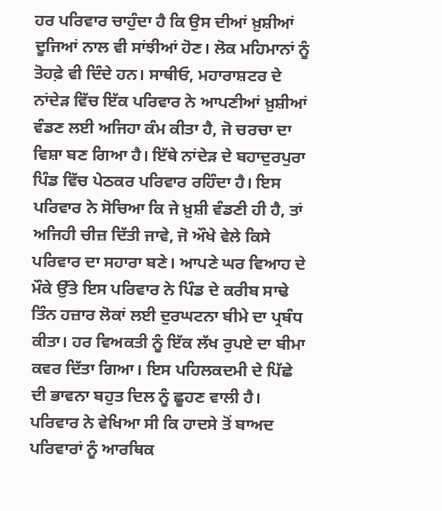ਹਰ ਪਰਿਵਾਰ ਚਾਹੁੰਦਾ ਹੈ ਕਿ ਉਸ ਦੀਆਂ ਖ਼ੁਸ਼ੀਆਂ ਦੂਜਿਆਂ ਨਾਲ ਵੀ ਸਾਂਝੀਆਂ ਹੋਣ। ਲੋਕ ਮਹਿਮਾਨਾਂ ਨੂੰ ਤੋਹਫ਼ੇ ਵੀ ਦਿੰਦੇ ਹਨ। ਸਾਥੀਓ, ਮਹਾਰਾਸ਼ਟਰ ਦੇ ਨਾਂਦੇੜ ਵਿੱਚ ਇੱਕ ਪਰਿਵਾਰ ਨੇ ਆਪਣੀਆਂ ਖ਼ੁਸ਼ੀਆਂ ਵੰਡਣ ਲਈ ਅਜਿਹਾ ਕੰਮ ਕੀਤਾ ਹੈ, ਜੋ ਚਰਚਾ ਦਾ ਵਿਸ਼ਾ ਬਣ ਗਿਆ ਹੈ। ਇੱਥੇ ਨਾਂਦੇੜ ਦੇ ਬਹਾਦੁਰਪੁਰਾ ਪਿੰਡ ਵਿੱਚ ਪੇਠਕਰ ਪਰਿਵਾਰ ਰਹਿੰਦਾ ਹੈ। ਇਸ ਪਰਿਵਾਰ ਨੇ ਸੋਚਿਆ ਕਿ ਜੇ ਖ਼ੁਸ਼ੀ ਵੰਡਣੀ ਹੀ ਹੈ, ਤਾਂ ਅਜਿਹੀ ਚੀਜ਼ ਦਿੱਤੀ ਜਾਵੇ, ਜੋ ਔਖੇ ਵੇਲੇ ਕਿਸੇ ਪਰਿਵਾਰ ਦਾ ਸਹਾਰਾ ਬਣੇ। ਆਪਣੇ ਘਰ ਵਿਆਹ ਦੇ ਮੌਕੇ ਉੱਤੇ ਇਸ ਪਰਿਵਾਰ ਨੇ ਪਿੰਡ ਦੇ ਕਰੀਬ ਸਾਢੇ ਤਿੰਨ ਹਜ਼ਾਰ ਲੋਕਾਂ ਲਈ ਦੁਰਘਟਨਾ ਬੀਮੇ ਦਾ ਪ੍ਰਬੰਧ ਕੀਤਾ। ਹਰ ਵਿਅਕਤੀ ਨੂੰ ਇੱਕ ਲੱਖ ਰੁਪਏ ਦਾ ਬੀਮਾ ਕਵਰ ਦਿੱਤਾ ਗਿਆ। ਇਸ ਪਹਿਲਕਦਮੀ ਦੇ ਪਿੱਛੇ ਦੀ ਭਾਵਨਾ ਬਹੁਤ ਦਿਲ ਨੂੰ ਛੂਹਣ ਵਾਲੀ ਹੈ। ਪਰਿਵਾਰ ਨੇ ਵੇਖਿਆ ਸੀ ਕਿ ਹਾਦਸੇ ਤੋਂ ਬਾਅਦ ਪਰਿਵਾਰਾਂ ਨੂੰ ਆਰਥਿਕ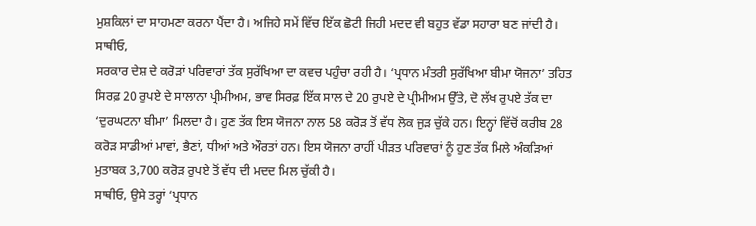ਮੁਸ਼ਕਿਲਾਂ ਦਾ ਸਾਹਮਣਾ ਕਰਨਾ ਪੈਂਦਾ ਹੈ। ਅਜਿਹੇ ਸਮੇਂ ਵਿੱਚ ਇੱਕ ਛੋਟੀ ਜਿਹੀ ਮਦਦ ਵੀ ਬਹੁਤ ਵੱਡਾ ਸਹਾਰਾ ਬਣ ਜਾਂਦੀ ਹੈ।
ਸਾਥੀਓ,
ਸਰਕਾਰ ਦੇਸ਼ ਦੇ ਕਰੋੜਾਂ ਪਰਿਵਾਰਾਂ ਤੱਕ ਸੁਰੱਖਿਆ ਦਾ ਕਵਚ ਪਹੁੰਚਾ ਰਹੀ ਹੈ। ‘ਪ੍ਰਧਾਨ ਮੰਤਰੀ ਸੁਰੱਖਿਆ ਬੀਮਾ ਯੋਜਨਾ’ ਤਹਿਤ ਸਿਰਫ਼ 20 ਰੁਪਏ ਦੇ ਸਾਲਾਨਾ ਪ੍ਰੀਮੀਅਮ, ਭਾਵ ਸਿਰਫ਼ ਇੱਕ ਸਾਲ ਦੇ 20 ਰੁਪਏ ਦੇ ਪ੍ਰੀਮੀਅਮ ਉੱਤੇ, ਦੋ ਲੱਖ ਰੁਪਏ ਤੱਕ ਦਾ ‘ਦੁਰਘਟਨਾ ਬੀਮਾ’ ਮਿਲਦਾ ਹੈ। ਹੁਣ ਤੱਕ ਇਸ ਯੋਜਨਾ ਨਾਲ 58 ਕਰੋੜ ਤੋਂ ਵੱਧ ਲੋਕ ਜੁੜ ਚੁੱਕੇ ਹਨ। ਇਨ੍ਹਾਂ ਵਿੱਚੋਂ ਕਰੀਬ 28 ਕਰੋੜ ਸਾਡੀਆਂ ਮਾਵਾਂ, ਭੈਣਾਂ, ਧੀਆਂ ਅਤੇ ਔਰਤਾਂ ਹਨ। ਇਸ ਯੋਜਨਾ ਰਾਹੀਂ ਪੀੜਤ ਪਰਿਵਾਰਾਂ ਨੂੰ ਹੁਣ ਤੱਕ ਮਿਲੇ ਅੰਕੜਿਆਂ ਮੁਤਾਬਕ 3,700 ਕਰੋੜ ਰੁਪਏ ਤੋਂ ਵੱਧ ਦੀ ਮਦਦ ਮਿਲ ਚੁੱਕੀ ਹੈ।
ਸਾਥੀਓ, ਉਸੇ ਤਰ੍ਹਾਂ ‘ਪ੍ਰਧਾਨ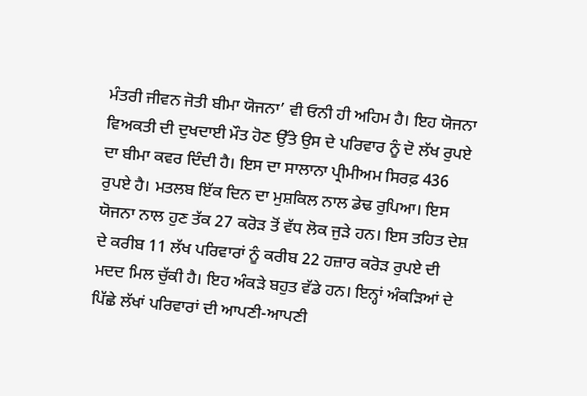ਮੰਤਰੀ ਜੀਵਨ ਜੋਤੀ ਬੀਮਾ ਯੋਜਨਾ’ ਵੀ ਓਨੀ ਹੀ ਅਹਿਮ ਹੈ। ਇਹ ਯੋਜਨਾ ਵਿਅਕਤੀ ਦੀ ਦੁਖਦਾਈ ਮੌਤ ਹੋਣ ਉੱਤੇ ਉਸ ਦੇ ਪਰਿਵਾਰ ਨੂੰ ਦੋ ਲੱਖ ਰੁਪਏ ਦਾ ਬੀਮਾ ਕਵਰ ਦਿੰਦੀ ਹੈ। ਇਸ ਦਾ ਸਾਲਾਨਾ ਪ੍ਰੀਮੀਅਮ ਸਿਰਫ਼ 436 ਰੁਪਏ ਹੈ। ਮਤਲਬ ਇੱਕ ਦਿਨ ਦਾ ਮੁਸ਼ਕਿਲ ਨਾਲ ਡੇਢ ਰੁਪਿਆ। ਇਸ ਯੋਜਨਾ ਨਾਲ ਹੁਣ ਤੱਕ 27 ਕਰੋੜ ਤੋਂ ਵੱਧ ਲੋਕ ਜੁੜੇ ਹਨ। ਇਸ ਤਹਿਤ ਦੇਸ਼ ਦੇ ਕਰੀਬ 11 ਲੱਖ ਪਰਿਵਾਰਾਂ ਨੂੰ ਕਰੀਬ 22 ਹਜ਼ਾਰ ਕਰੋੜ ਰੁਪਏ ਦੀ ਮਦਦ ਮਿਲ ਚੁੱਕੀ ਹੈ। ਇਹ ਅੰਕੜੇ ਬਹੁਤ ਵੱਡੇ ਹਨ। ਇਨ੍ਹਾਂ ਅੰਕੜਿਆਂ ਦੇ ਪਿੱਛੇ ਲੱਖਾਂ ਪਰਿਵਾਰਾਂ ਦੀ ਆਪਣੀ-ਆਪਣੀ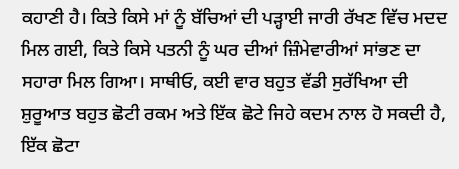ਕਹਾਣੀ ਹੈ। ਕਿਤੇ ਕਿਸੇ ਮਾਂ ਨੂੰ ਬੱਚਿਆਂ ਦੀ ਪੜ੍ਹਾਈ ਜਾਰੀ ਰੱਖਣ ਵਿੱਚ ਮਦਦ ਮਿਲ ਗਈ, ਕਿਤੇ ਕਿਸੇ ਪਤਨੀ ਨੂੰ ਘਰ ਦੀਆਂ ਜ਼ਿੰਮੇਵਾਰੀਆਂ ਸਾਂਭਣ ਦਾ ਸਹਾਰਾ ਮਿਲ ਗਿਆ। ਸਾਥੀਓ, ਕਈ ਵਾਰ ਬਹੁਤ ਵੱਡੀ ਸੁਰੱਖਿਆ ਦੀ ਸ਼ੁਰੂਆਤ ਬਹੁਤ ਛੋਟੀ ਰਕਮ ਅਤੇ ਇੱਕ ਛੋਟੇ ਜਿਹੇ ਕਦਮ ਨਾਲ ਹੋ ਸਕਦੀ ਹੈ, ਇੱਕ ਛੋਟਾ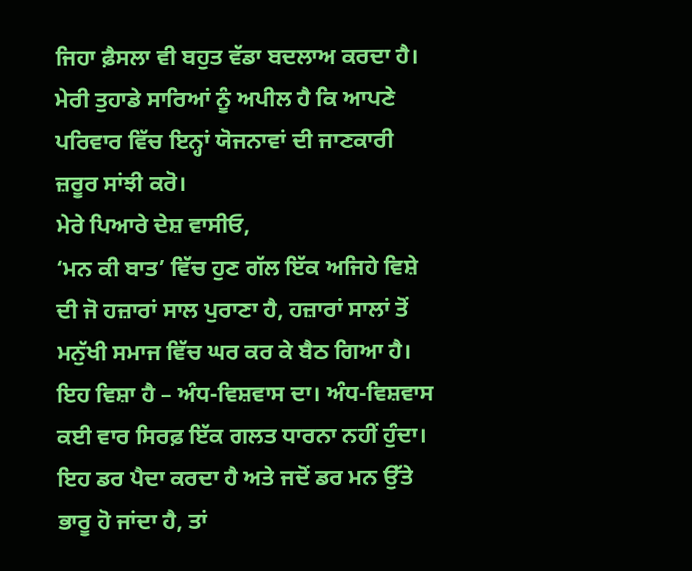ਜਿਹਾ ਫ਼ੈਸਲਾ ਵੀ ਬਹੁਤ ਵੱਡਾ ਬਦਲਾਅ ਕਰਦਾ ਹੈ। ਮੇਰੀ ਤੁਹਾਡੇ ਸਾਰਿਆਂ ਨੂੰ ਅਪੀਲ ਹੈ ਕਿ ਆਪਣੇ ਪਰਿਵਾਰ ਵਿੱਚ ਇਨ੍ਹਾਂ ਯੋਜਨਾਵਾਂ ਦੀ ਜਾਣਕਾਰੀ ਜ਼ਰੂਰ ਸਾਂਝੀ ਕਰੋ।
ਮੇਰੇ ਪਿਆਰੇ ਦੇਸ਼ ਵਾਸੀਓ,
‘ਮਨ ਕੀ ਬਾਤ’ ਵਿੱਚ ਹੁਣ ਗੱਲ ਇੱਕ ਅਜਿਹੇ ਵਿਸ਼ੇ ਦੀ ਜੋ ਹਜ਼ਾਰਾਂ ਸਾਲ ਪੁਰਾਣਾ ਹੈ, ਹਜ਼ਾਰਾਂ ਸਾਲਾਂ ਤੋਂ ਮਨੁੱਖੀ ਸਮਾਜ ਵਿੱਚ ਘਰ ਕਰ ਕੇ ਬੈਠ ਗਿਆ ਹੈ। ਇਹ ਵਿਸ਼ਾ ਹੈ – ਅੰਧ-ਵਿਸ਼ਵਾਸ ਦਾ। ਅੰਧ-ਵਿਸ਼ਵਾਸ ਕਈ ਵਾਰ ਸਿਰਫ਼ ਇੱਕ ਗਲਤ ਧਾਰਨਾ ਨਹੀਂ ਹੁੰਦਾ। ਇਹ ਡਰ ਪੈਦਾ ਕਰਦਾ ਹੈ ਅਤੇ ਜਦੋਂ ਡਰ ਮਨ ਉੱਤੇ ਭਾਰੂ ਹੋ ਜਾਂਦਾ ਹੈ, ਤਾਂ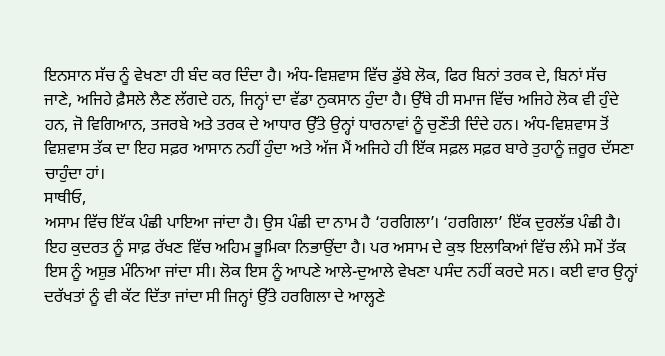ਇਨਸਾਨ ਸੱਚ ਨੂੰ ਵੇਖਣਾ ਹੀ ਬੰਦ ਕਰ ਦਿੰਦਾ ਹੈ। ਅੰਧ-ਵਿਸ਼ਵਾਸ ਵਿੱਚ ਡੁੱਬੇ ਲੋਕ, ਫਿਰ ਬਿਨਾਂ ਤਰਕ ਦੇ, ਬਿਨਾਂ ਸੱਚ ਜਾਣੇ, ਅਜਿਹੇ ਫ਼ੈਸਲੇ ਲੈਣ ਲੱਗਦੇ ਹਨ, ਜਿਨ੍ਹਾਂ ਦਾ ਵੱਡਾ ਨੁਕਸਾਨ ਹੁੰਦਾ ਹੈ। ਉੱਥੇ ਹੀ ਸਮਾਜ ਵਿੱਚ ਅਜਿਹੇ ਲੋਕ ਵੀ ਹੁੰਦੇ ਹਨ, ਜੋ ਵਿਗਿਆਨ, ਤਜਰਬੇ ਅਤੇ ਤਰਕ ਦੇ ਆਧਾਰ ਉੱਤੇ ਉਨ੍ਹਾਂ ਧਾਰਨਾਵਾਂ ਨੂੰ ਚੁਣੌਤੀ ਦਿੰਦੇ ਹਨ। ਅੰਧ-ਵਿਸ਼ਵਾਸ ਤੋਂ ਵਿਸ਼ਵਾਸ ਤੱਕ ਦਾ ਇਹ ਸਫ਼ਰ ਆਸਾਨ ਨਹੀਂ ਹੁੰਦਾ ਅਤੇ ਅੱਜ ਮੈਂ ਅਜਿਹੇ ਹੀ ਇੱਕ ਸਫ਼ਲ ਸਫ਼ਰ ਬਾਰੇ ਤੁਹਾਨੂੰ ਜ਼ਰੂਰ ਦੱਸਣਾ ਚਾਹੁੰਦਾ ਹਾਂ।
ਸਾਥੀਓ,
ਅਸਾਮ ਵਿੱਚ ਇੱਕ ਪੰਛੀ ਪਾਇਆ ਜਾਂਦਾ ਹੈ। ਉਸ ਪੰਛੀ ਦਾ ਨਾਮ ਹੈ ‘ਹਰਗਿਲਾ’। ‘ਹਰਗਿਲਾ’ ਇੱਕ ਦੁਰਲੱਭ ਪੰਛੀ ਹੈ। ਇਹ ਕੁਦਰਤ ਨੂੰ ਸਾਫ਼ ਰੱਖਣ ਵਿੱਚ ਅਹਿਮ ਭੂਮਿਕਾ ਨਿਭਾਉਂਦਾ ਹੈ। ਪਰ ਅਸਾਮ ਦੇ ਕੁਝ ਇਲਾਕਿਆਂ ਵਿੱਚ ਲੰਮੇ ਸਮੇਂ ਤੱਕ ਇਸ ਨੂੰ ਅਸ਼ੁਭ ਮੰਨਿਆ ਜਾਂਦਾ ਸੀ। ਲੋਕ ਇਸ ਨੂੰ ਆਪਣੇ ਆਲੇ-ਦੁਆਲੇ ਵੇਖਣਾ ਪਸੰਦ ਨਹੀਂ ਕਰਦੇ ਸਨ। ਕਈ ਵਾਰ ਉਨ੍ਹਾਂ ਦਰੱਖਤਾਂ ਨੂੰ ਵੀ ਕੱਟ ਦਿੱਤਾ ਜਾਂਦਾ ਸੀ ਜਿਨ੍ਹਾਂ ਉੱਤੇ ਹਰਗਿਲਾ ਦੇ ਆਲ੍ਹਣੇ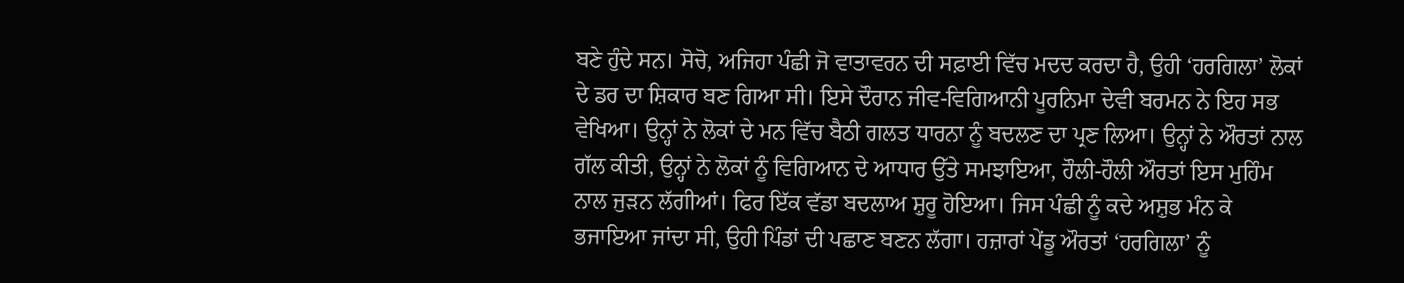ਬਣੇ ਹੁੰਦੇ ਸਨ। ਸੋਚੋ, ਅਜਿਹਾ ਪੰਛੀ ਜੋ ਵਾਤਾਵਰਨ ਦੀ ਸਫ਼ਾਈ ਵਿੱਚ ਮਦਦ ਕਰਦਾ ਹੈ, ਉਹੀ ‘ਹਰਗਿਲਾ’ ਲੋਕਾਂ ਦੇ ਡਰ ਦਾ ਸ਼ਿਕਾਰ ਬਣ ਗਿਆ ਸੀ। ਇਸੇ ਦੌਰਾਨ ਜੀਵ-ਵਿਗਿਆਨੀ ਪੂਰਨਿਮਾ ਦੇਵੀ ਬਰਮਨ ਨੇ ਇਹ ਸਭ ਵੇਖਿਆ। ਉਨ੍ਹਾਂ ਨੇ ਲੋਕਾਂ ਦੇ ਮਨ ਵਿੱਚ ਬੈਠੀ ਗਲਤ ਧਾਰਨਾ ਨੂੰ ਬਦਲਣ ਦਾ ਪ੍ਰਣ ਲਿਆ। ਉਨ੍ਹਾਂ ਨੇ ਔਰਤਾਂ ਨਾਲ ਗੱਲ ਕੀਤੀ, ਉਨ੍ਹਾਂ ਨੇ ਲੋਕਾਂ ਨੂੰ ਵਿਗਿਆਨ ਦੇ ਆਧਾਰ ਉੱਤੇ ਸਮਝਾਇਆ, ਹੌਲੀ-ਹੌਲੀ ਔਰਤਾਂ ਇਸ ਮੁਹਿੰਮ ਨਾਲ ਜੁੜਨ ਲੱਗੀਆਂ। ਫਿਰ ਇੱਕ ਵੱਡਾ ਬਦਲਾਅ ਸ਼ੁਰੂ ਹੋਇਆ। ਜਿਸ ਪੰਛੀ ਨੂੰ ਕਦੇ ਅਸ਼ੁਭ ਮੰਨ ਕੇ ਭਜਾਇਆ ਜਾਂਦਾ ਸੀ, ਉਹੀ ਪਿੰਡਾਂ ਦੀ ਪਛਾਣ ਬਣਨ ਲੱਗਾ। ਹਜ਼ਾਰਾਂ ਪੇਂਡੂ ਔਰਤਾਂ ‘ਹਰਗਿਲਾ’ ਨੂੰ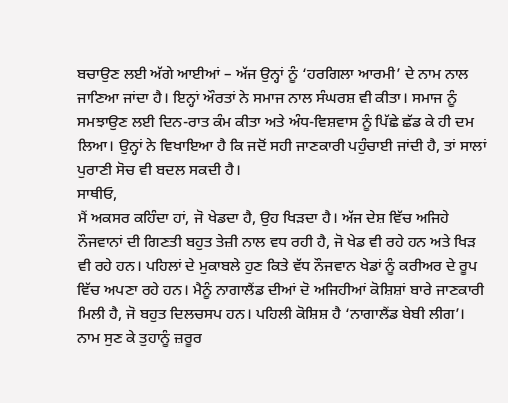ਬਚਾਉਣ ਲਈ ਅੱਗੇ ਆਈਆਂ – ਅੱਜ ਉਨ੍ਹਾਂ ਨੂੰ ‘ਹਰਗਿਲਾ ਆਰਮੀ’ ਦੇ ਨਾਮ ਨਾਲ ਜਾਣਿਆ ਜਾਂਦਾ ਹੈ। ਇਨ੍ਹਾਂ ਔਰਤਾਂ ਨੇ ਸਮਾਜ ਨਾਲ ਸੰਘਰਸ਼ ਵੀ ਕੀਤਾ। ਸਮਾਜ ਨੂੰ ਸਮਝਾਉਣ ਲਈ ਦਿਨ-ਰਾਤ ਕੰਮ ਕੀਤਾ ਅਤੇ ਅੰਧ-ਵਿਸ਼ਵਾਸ ਨੂੰ ਪਿੱਛੇ ਛੱਡ ਕੇ ਹੀ ਦਮ ਲਿਆ। ਉਨ੍ਹਾਂ ਨੇ ਵਿਖਾਇਆ ਹੈ ਕਿ ਜਦੋਂ ਸਹੀ ਜਾਣਕਾਰੀ ਪਹੁੰਚਾਈ ਜਾਂਦੀ ਹੈ, ਤਾਂ ਸਾਲਾਂ ਪੁਰਾਣੀ ਸੋਚ ਵੀ ਬਦਲ ਸਕਦੀ ਹੈ।
ਸਾਥੀਓ,
ਮੈਂ ਅਕਸਰ ਕਹਿੰਦਾ ਹਾਂ, ਜੋ ਖੇਡਦਾ ਹੈ, ਉਹ ਖਿੜਦਾ ਹੈ। ਅੱਜ ਦੇਸ਼ ਵਿੱਚ ਅਜਿਹੇ ਨੌਜਵਾਨਾਂ ਦੀ ਗਿਣਤੀ ਬਹੁਤ ਤੇਜ਼ੀ ਨਾਲ ਵਧ ਰਹੀ ਹੈ, ਜੋ ਖੇਡ ਵੀ ਰਹੇ ਹਨ ਅਤੇ ਖਿੜ ਵੀ ਰਹੇ ਹਨ। ਪਹਿਲਾਂ ਦੇ ਮੁਕਾਬਲੇ ਹੁਣ ਕਿਤੇ ਵੱਧ ਨੌਜਵਾਨ ਖੇਡਾਂ ਨੂੰ ਕਰੀਅਰ ਦੇ ਰੂਪ ਵਿੱਚ ਅਪਣਾ ਰਹੇ ਹਨ। ਮੈਨੂੰ ਨਾਗਾਲੈਂਡ ਦੀਆਂ ਦੋ ਅਜਿਹੀਆਂ ਕੋਸ਼ਿਸ਼ਾਂ ਬਾਰੇ ਜਾਣਕਾਰੀ ਮਿਲੀ ਹੈ, ਜੋ ਬਹੁਤ ਦਿਲਚਸਪ ਹਨ। ਪਹਿਲੀ ਕੋਸ਼ਿਸ਼ ਹੈ ‘ਨਾਗਾਲੈਂਡ ਬੇਬੀ ਲੀਗ’। ਨਾਮ ਸੁਣ ਕੇ ਤੁਹਾਨੂੰ ਜ਼ਰੂਰ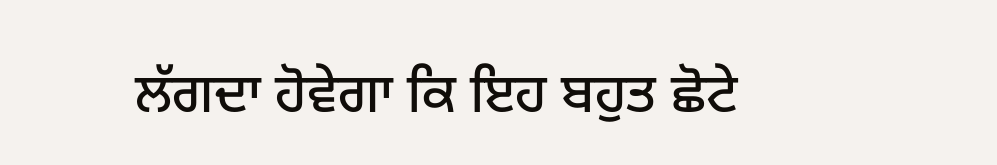ਲੱਗਦਾ ਹੋਵੇਗਾ ਕਿ ਇਹ ਬਹੁਤ ਛੋਟੇ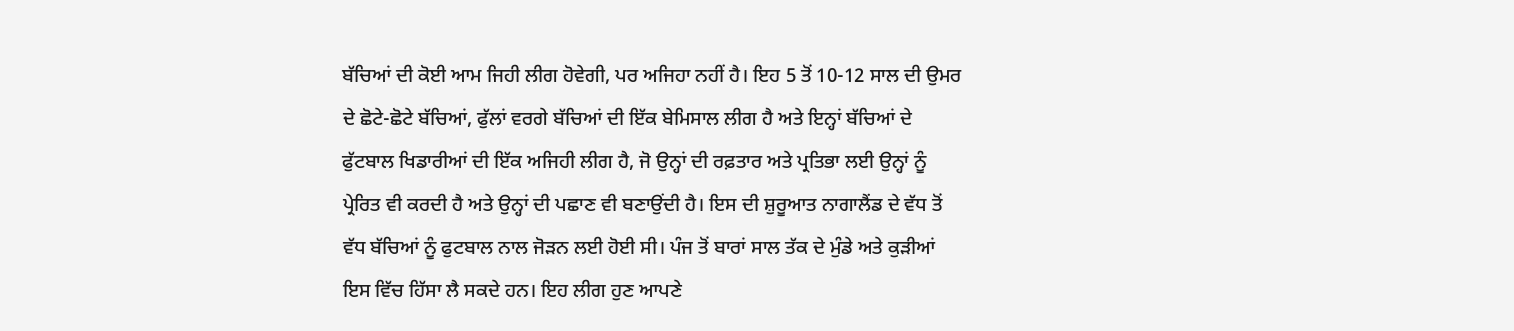ਬੱਚਿਆਂ ਦੀ ਕੋਈ ਆਮ ਜਿਹੀ ਲੀਗ ਹੋਵੇਗੀ, ਪਰ ਅਜਿਹਾ ਨਹੀਂ ਹੈ। ਇਹ 5 ਤੋਂ 10-12 ਸਾਲ ਦੀ ਉਮਰ ਦੇ ਛੋਟੇ-ਛੋਟੇ ਬੱਚਿਆਂ, ਫੁੱਲਾਂ ਵਰਗੇ ਬੱਚਿਆਂ ਦੀ ਇੱਕ ਬੇਮਿਸਾਲ ਲੀਗ ਹੈ ਅਤੇ ਇਨ੍ਹਾਂ ਬੱਚਿਆਂ ਦੇ ਫੁੱਟਬਾਲ ਖਿਡਾਰੀਆਂ ਦੀ ਇੱਕ ਅਜਿਹੀ ਲੀਗ ਹੈ, ਜੋ ਉਨ੍ਹਾਂ ਦੀ ਰਫ਼ਤਾਰ ਅਤੇ ਪ੍ਰਤਿਭਾ ਲਈ ਉਨ੍ਹਾਂ ਨੂੰ ਪ੍ਰੇਰਿਤ ਵੀ ਕਰਦੀ ਹੈ ਅਤੇ ਉਨ੍ਹਾਂ ਦੀ ਪਛਾਣ ਵੀ ਬਣਾਉਂਦੀ ਹੈ। ਇਸ ਦੀ ਸ਼ੁਰੂਆਤ ਨਾਗਾਲੈਂਡ ਦੇ ਵੱਧ ਤੋਂ ਵੱਧ ਬੱਚਿਆਂ ਨੂੰ ਫੁਟਬਾਲ ਨਾਲ ਜੋੜਨ ਲਈ ਹੋਈ ਸੀ। ਪੰਜ ਤੋਂ ਬਾਰਾਂ ਸਾਲ ਤੱਕ ਦੇ ਮੁੰਡੇ ਅਤੇ ਕੁੜੀਆਂ ਇਸ ਵਿੱਚ ਹਿੱਸਾ ਲੈ ਸਕਦੇ ਹਨ। ਇਹ ਲੀਗ ਹੁਣ ਆਪਣੇ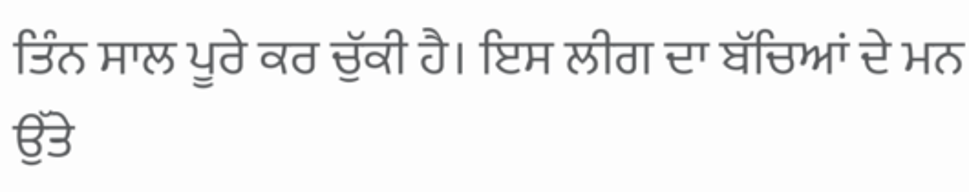ਤਿੰਨ ਸਾਲ ਪੂਰੇ ਕਰ ਚੁੱਕੀ ਹੈ। ਇਸ ਲੀਗ ਦਾ ਬੱਚਿਆਂ ਦੇ ਮਨ ਉੱਤੇ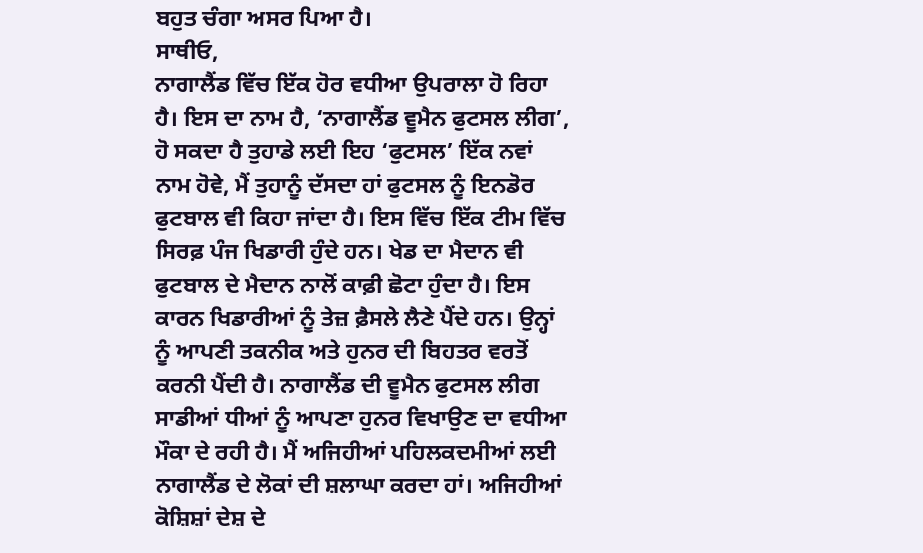ਬਹੁਤ ਚੰਗਾ ਅਸਰ ਪਿਆ ਹੈ।
ਸਾਥੀਓ,
ਨਾਗਾਲੈਂਡ ਵਿੱਚ ਇੱਕ ਹੋਰ ਵਧੀਆ ਉਪਰਾਲਾ ਹੋ ਰਿਹਾ ਹੈ। ਇਸ ਦਾ ਨਾਮ ਹੈ, ‘ਨਾਗਾਲੈਂਡ ਵੂਮੈਨ ਫੁਟਸਲ ਲੀਗ’, ਹੋ ਸਕਦਾ ਹੈ ਤੁਹਾਡੇ ਲਈ ਇਹ ‘ਫੁਟਸਲ’ ਇੱਕ ਨਵਾਂ ਨਾਮ ਹੋਵੇ, ਮੈਂ ਤੁਹਾਨੂੰ ਦੱਸਦਾ ਹਾਂ ਫੁਟਸਲ ਨੂੰ ਇਨਡੋਰ ਫੁਟਬਾਲ ਵੀ ਕਿਹਾ ਜਾਂਦਾ ਹੈ। ਇਸ ਵਿੱਚ ਇੱਕ ਟੀਮ ਵਿੱਚ ਸਿਰਫ਼ ਪੰਜ ਖਿਡਾਰੀ ਹੁੰਦੇ ਹਨ। ਖੇਡ ਦਾ ਮੈਦਾਨ ਵੀ ਫੁਟਬਾਲ ਦੇ ਮੈਦਾਨ ਨਾਲੋਂ ਕਾਫ਼ੀ ਛੋਟਾ ਹੁੰਦਾ ਹੈ। ਇਸ ਕਾਰਨ ਖਿਡਾਰੀਆਂ ਨੂੰ ਤੇਜ਼ ਫ਼ੈਸਲੇ ਲੈਣੇ ਪੈਂਦੇ ਹਨ। ਉਨ੍ਹਾਂ ਨੂੰ ਆਪਣੀ ਤਕਨੀਕ ਅਤੇ ਹੁਨਰ ਦੀ ਬਿਹਤਰ ਵਰਤੋਂ ਕਰਨੀ ਪੈਂਦੀ ਹੈ। ਨਾਗਾਲੈਂਡ ਦੀ ਵੂਮੈਨ ਫੁਟਸਲ ਲੀਗ ਸਾਡੀਆਂ ਧੀਆਂ ਨੂੰ ਆਪਣਾ ਹੁਨਰ ਵਿਖਾਉਣ ਦਾ ਵਧੀਆ ਮੌਕਾ ਦੇ ਰਹੀ ਹੈ। ਮੈਂ ਅਜਿਹੀਆਂ ਪਹਿਲਕਦਮੀਆਂ ਲਈ ਨਾਗਾਲੈਂਡ ਦੇ ਲੋਕਾਂ ਦੀ ਸ਼ਲਾਘਾ ਕਰਦਾ ਹਾਂ। ਅਜਿਹੀਆਂ ਕੋਸ਼ਿਸ਼ਾਂ ਦੇਸ਼ ਦੇ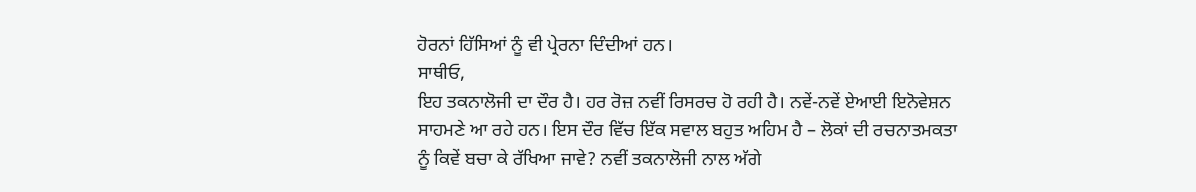ਹੋਰਨਾਂ ਹਿੱਸਿਆਂ ਨੂੰ ਵੀ ਪ੍ਰੇਰਨਾ ਦਿੰਦੀਆਂ ਹਨ।
ਸਾਥੀਓ,
ਇਹ ਤਕਨਾਲੋਜੀ ਦਾ ਦੌਰ ਹੈ। ਹਰ ਰੋਜ਼ ਨਵੀਂ ਰਿਸਰਚ ਹੋ ਰਹੀ ਹੈ। ਨਵੇਂ-ਨਵੇਂ ਏਆਈ ਇਨੋਵੇਸ਼ਨ ਸਾਹਮਣੇ ਆ ਰਹੇ ਹਨ। ਇਸ ਦੌਰ ਵਿੱਚ ਇੱਕ ਸਵਾਲ ਬਹੁਤ ਅਹਿਮ ਹੈ – ਲੋਕਾਂ ਦੀ ਰਚਨਾਤਮਕਤਾ ਨੂੰ ਕਿਵੇਂ ਬਚਾ ਕੇ ਰੱਖਿਆ ਜਾਵੇ? ਨਵੀਂ ਤਕਨਾਲੋਜੀ ਨਾਲ ਅੱਗੇ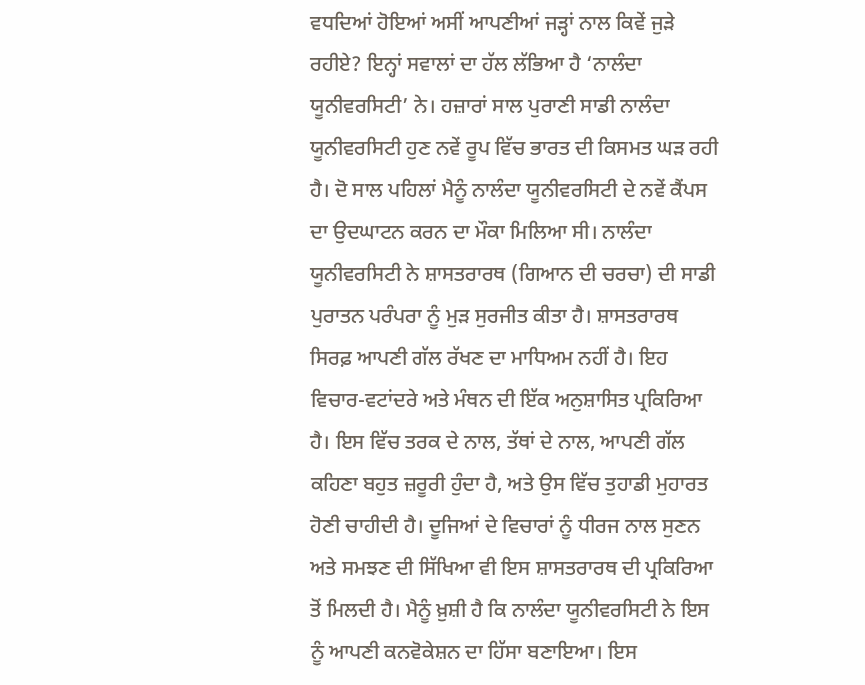ਵਧਦਿਆਂ ਹੋਇਆਂ ਅਸੀਂ ਆਪਣੀਆਂ ਜੜ੍ਹਾਂ ਨਾਲ ਕਿਵੇਂ ਜੁੜੇ ਰਹੀਏ? ਇਨ੍ਹਾਂ ਸਵਾਲਾਂ ਦਾ ਹੱਲ ਲੱਭਿਆ ਹੈ ‘ਨਾਲੰਦਾ ਯੂਨੀਵਰਸਿਟੀ’ ਨੇ। ਹਜ਼ਾਰਾਂ ਸਾਲ ਪੁਰਾਣੀ ਸਾਡੀ ਨਾਲੰਦਾ ਯੂਨੀਵਰਸਿਟੀ ਹੁਣ ਨਵੇਂ ਰੂਪ ਵਿੱਚ ਭਾਰਤ ਦੀ ਕਿਸਮਤ ਘੜ ਰਹੀ ਹੈ। ਦੋ ਸਾਲ ਪਹਿਲਾਂ ਮੈਨੂੰ ਨਾਲੰਦਾ ਯੂਨੀਵਰਸਿਟੀ ਦੇ ਨਵੇਂ ਕੈਂਪਸ ਦਾ ਉਦਘਾਟਨ ਕਰਨ ਦਾ ਮੌਕਾ ਮਿਲਿਆ ਸੀ। ਨਾਲੰਦਾ ਯੂਨੀਵਰਸਿਟੀ ਨੇ ਸ਼ਾਸਤਰਾਰਥ (ਗਿਆਨ ਦੀ ਚਰਚਾ) ਦੀ ਸਾਡੀ ਪੁਰਾਤਨ ਪਰੰਪਰਾ ਨੂੰ ਮੁੜ ਸੁਰਜੀਤ ਕੀਤਾ ਹੈ। ਸ਼ਾਸਤਰਾਰਥ ਸਿਰਫ਼ ਆਪਣੀ ਗੱਲ ਰੱਖਣ ਦਾ ਮਾਧਿਅਮ ਨਹੀਂ ਹੈ। ਇਹ ਵਿਚਾਰ-ਵਟਾਂਦਰੇ ਅਤੇ ਮੰਥਨ ਦੀ ਇੱਕ ਅਨੁਸ਼ਾਸਿਤ ਪ੍ਰਕਿਰਿਆ ਹੈ। ਇਸ ਵਿੱਚ ਤਰਕ ਦੇ ਨਾਲ, ਤੱਥਾਂ ਦੇ ਨਾਲ, ਆਪਣੀ ਗੱਲ ਕਹਿਣਾ ਬਹੁਤ ਜ਼ਰੂਰੀ ਹੁੰਦਾ ਹੈ, ਅਤੇ ਉਸ ਵਿੱਚ ਤੁਹਾਡੀ ਮੁਹਾਰਤ ਹੋਣੀ ਚਾਹੀਦੀ ਹੈ। ਦੂਜਿਆਂ ਦੇ ਵਿਚਾਰਾਂ ਨੂੰ ਧੀਰਜ ਨਾਲ ਸੁਣਨ ਅਤੇ ਸਮਝਣ ਦੀ ਸਿੱਖਿਆ ਵੀ ਇਸ ਸ਼ਾਸਤਰਾਰਥ ਦੀ ਪ੍ਰਕਿਰਿਆ ਤੋਂ ਮਿਲਦੀ ਹੈ। ਮੈਨੂੰ ਖ਼ੁਸ਼ੀ ਹੈ ਕਿ ਨਾਲੰਦਾ ਯੂਨੀਵਰਸਿਟੀ ਨੇ ਇਸ ਨੂੰ ਆਪਣੀ ਕਨਵੋਕੇਸ਼ਨ ਦਾ ਹਿੱਸਾ ਬਣਾਇਆ। ਇਸ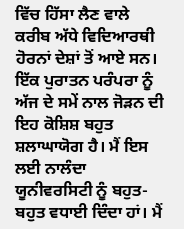ਵਿੱਚ ਹਿੱਸਾ ਲੈਣ ਵਾਲੇ ਕਰੀਬ ਅੱਧੇ ਵਿਦਿਆਰਥੀ ਹੋਰਨਾਂ ਦੇਸ਼ਾਂ ਤੋਂ ਆਏ ਸਨ। ਇੱਕ ਪੁਰਾਤਨ ਪਰੰਪਰਾ ਨੂੰ ਅੱਜ ਦੇ ਸਮੇਂ ਨਾਲ ਜੋੜਨ ਦੀ ਇਹ ਕੋਸ਼ਿਸ਼ ਬਹੁਤ ਸ਼ਲਾਘਾਯੋਗ ਹੈ। ਮੈਂ ਇਸ ਲਈ ਨਾਲੰਦਾ ਯੂਨੀਵਰਸਿਟੀ ਨੂੰ ਬਹੁਤ-ਬਹੁਤ ਵਧਾਈ ਦਿੰਦਾ ਹਾਂ। ਮੈਂ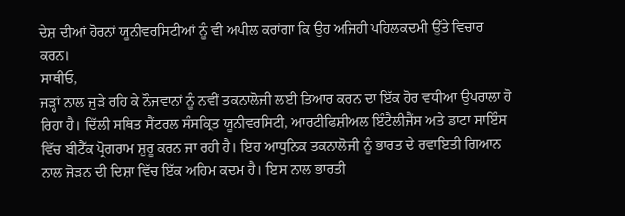ਦੇਸ਼ ਦੀਆਂ ਹੋਰਨਾਂ ਯੂਨੀਵਰਸਿਟੀਆਂ ਨੂੰ ਵੀ ਅਪੀਲ ਕਰਾਂਗਾ ਕਿ ਉਹ ਅਜਿਹੀ ਪਹਿਲਕਦਮੀ ਉੱਤੇ ਵਿਚਾਰ ਕਰਨ।
ਸਾਥੀਓ,
ਜੜ੍ਹਾਂ ਨਾਲ ਜੁੜੇ ਰਹਿ ਕੇ ਨੌਜਵਾਨਾਂ ਨੂੰ ਨਵੀਂ ਤਕਨਾਲੋਜੀ ਲਈ ਤਿਆਰ ਕਰਨ ਦਾ ਇੱਕ ਹੋਰ ਵਧੀਆ ਉਪਰਾਲਾ ਹੋ ਰਿਹਾ ਹੈ। ਦਿੱਲੀ ਸਥਿਤ ਸੈਂਟਰਲ ਸੰਸਕ੍ਰਿਤ ਯੂਨੀਵਰਸਿਟੀ, ਆਰਟੀਫਿਸ਼ੀਅਲ ਇੰਟੈਲੀਜੈਂਸ ਅਤੇ ਡਾਟਾ ਸਾਇੰਸ ਵਿੱਚ ਬੀਟੈੱਕ ਪ੍ਰੋਗਰਾਮ ਸ਼ੁਰੂ ਕਰਨ ਜਾ ਰਹੀ ਹੈ। ਇਹ ਆਧੁਨਿਕ ਤਕਨਾਲੋਜੀ ਨੂੰ ਭਾਰਤ ਦੇ ਰਵਾਇਤੀ ਗਿਆਨ ਨਾਲ ਜੋੜਨ ਦੀ ਦਿਸ਼ਾ ਵਿੱਚ ਇੱਕ ਅਹਿਮ ਕਦਮ ਹੈ। ਇਸ ਨਾਲ ਭਾਰਤੀ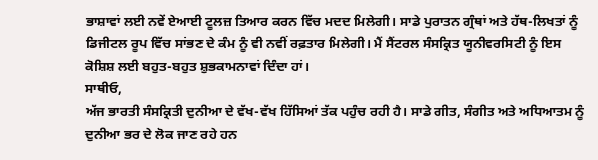ਭਾਸ਼ਾਵਾਂ ਲਈ ਨਵੇਂ ਏਆਈ ਟੂਲਜ਼ ਤਿਆਰ ਕਰਨ ਵਿੱਚ ਮਦਦ ਮਿਲੇਗੀ। ਸਾਡੇ ਪੁਰਾਤਨ ਗ੍ਰੰਥਾਂ ਅਤੇ ਹੱਥ-ਲਿਖਤਾਂ ਨੂੰ ਡਿਜੀਟਲ ਰੂਪ ਵਿੱਚ ਸਾਂਭਣ ਦੇ ਕੰਮ ਨੂੰ ਵੀ ਨਵੀਂ ਰਫ਼ਤਾਰ ਮਿਲੇਗੀ। ਮੈਂ ਸੈਂਟਰਲ ਸੰਸਕ੍ਰਿਤ ਯੂਨੀਵਰਸਿਟੀ ਨੂੰ ਇਸ ਕੋਸ਼ਿਸ਼ ਲਈ ਬਹੁਤ-ਬਹੁਤ ਸ਼ੁਭਕਾਮਨਾਵਾਂ ਦਿੰਦਾ ਹਾਂ।
ਸਾਥੀਓ,
ਅੱਜ ਭਾਰਤੀ ਸੰਸਕ੍ਰਿਤੀ ਦੁਨੀਆ ਦੇ ਵੱਖ-ਵੱਖ ਹਿੱਸਿਆਂ ਤੱਕ ਪਹੁੰਚ ਰਹੀ ਹੈ। ਸਾਡੇ ਗੀਤ, ਸੰਗੀਤ ਅਤੇ ਅਧਿਆਤਮ ਨੂੰ ਦੁਨੀਆ ਭਰ ਦੇ ਲੋਕ ਜਾਣ ਰਹੇ ਹਨ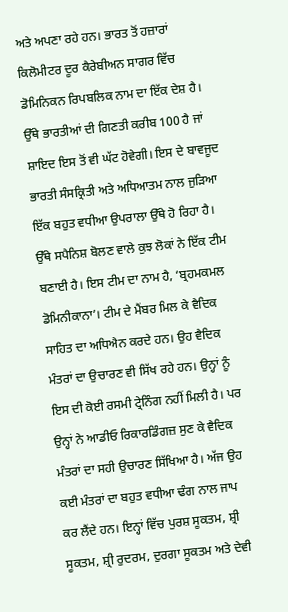ਅਤੇ ਅਪਣਾ ਰਹੇ ਹਨ। ਭਾਰਤ ਤੋਂ ਹਜ਼ਾਰਾਂ ਕਿਲੋਮੀਟਰ ਦੂਰ ਕੈਰੇਬੀਅਨ ਸਾਗਰ ਵਿੱਚ ਡੋਮਿਨਿਕਨ ਰਿਪਬਲਿਕ ਨਾਮ ਦਾ ਇੱਕ ਦੇਸ਼ ਹੈ। ਉੱਥੇ ਭਾਰਤੀਆਂ ਦੀ ਗਿਣਤੀ ਕਰੀਬ 100 ਹੈ ਜਾਂ ਸ਼ਾਇਦ ਇਸ ਤੋਂ ਵੀ ਘੱਟ ਹੋਵੇਗੀ। ਇਸ ਦੇ ਬਾਵਜੂਦ ਭਾਰਤੀ ਸੰਸਕ੍ਰਿਤੀ ਅਤੇ ਅਧਿਆਤਮ ਨਾਲ ਜੁੜਿਆ ਇੱਕ ਬਹੁਤ ਵਧੀਆ ਉਪਰਾਲਾ ਉੱਥੇ ਹੋ ਰਿਹਾ ਹੈ। ਉੱਥੇ ਸਪੈਨਿਸ਼ ਬੋਲਣ ਵਾਲੇ ਕੁਝ ਲੋਕਾਂ ਨੇ ਇੱਕ ਟੀਮ ਬਣਾਈ ਹੈ। ਇਸ ਟੀਮ ਦਾ ਨਾਮ ਹੈ, ‘ਬ੍ਰਹਮਕਮਲ ਡੋਮਿਨੀਕਾਨਾ’। ਟੀਮ ਦੇ ਮੈਂਬਰ ਮਿਲ ਕੇ ਵੈਦਿਕ ਸਾਹਿਤ ਦਾ ਅਧਿਐਨ ਕਰਦੇ ਹਨ। ਉਹ ਵੈਦਿਕ ਮੰਤਰਾਂ ਦਾ ਉਚਾਰਣ ਵੀ ਸਿੱਖ ਰਹੇ ਹਨ। ਉਨ੍ਹਾਂ ਨੂੰ ਇਸ ਦੀ ਕੋਈ ਰਸਮੀ ਟ੍ਰੇਨਿੰਗ ਨਹੀਂ ਮਿਲੀ ਹੈ। ਪਰ ਉਨ੍ਹਾਂ ਨੇ ਆਡੀਓ ਰਿਕਾਰਡਿੰਗਜ਼ ਸੁਣ ਕੇ ਵੈਦਿਕ ਮੰਤਰਾਂ ਦਾ ਸਹੀ ਉਚਾਰਣ ਸਿੱਖਿਆ ਹੈ। ਅੱਜ ਉਹ ਕਈ ਮੰਤਰਾਂ ਦਾ ਬਹੁਤ ਵਧੀਆ ਢੰਗ ਨਾਲ ਜਾਪ ਕਰ ਲੈਂਦੇ ਹਨ। ਇਨ੍ਹਾਂ ਵਿੱਚ ਪੁਰਸ਼ ਸੂਕਤਮ, ਸ਼੍ਰੀ ਸੂਕਤਮ, ਸ਼੍ਰੀ ਰੁਦਰਮ, ਦੁਰਗਾ ਸੂਕਤਮ ਅਤੇ ਦੇਵੀ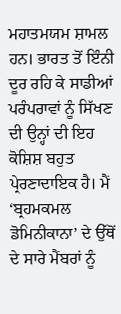ਮਹਾਤਮਯਮ ਸ਼ਾਮਲ ਹਨ। ਭਾਰਤ ਤੋਂ ਇੰਨੀ ਦੂਰ ਰਹਿ ਕੇ ਸਾਡੀਆਂ ਪਰੰਪਰਾਵਾਂ ਨੂੰ ਸਿੱਖਣ ਦੀ ਉਨ੍ਹਾਂ ਦੀ ਇਹ ਕੋਸ਼ਿਸ਼ ਬਹੁਤ ਪ੍ਰੇਰਣਾਦਾਇਕ ਹੈ। ਮੈਂ ‘ਬ੍ਰਹਮਕਮਲ ਡੋਮਿਨੀਕਾਨਾ’ ਦੇ ਉੱਥੋਂ ਦੇ ਸਾਰੇ ਮੈਂਬਰਾਂ ਨੂੰ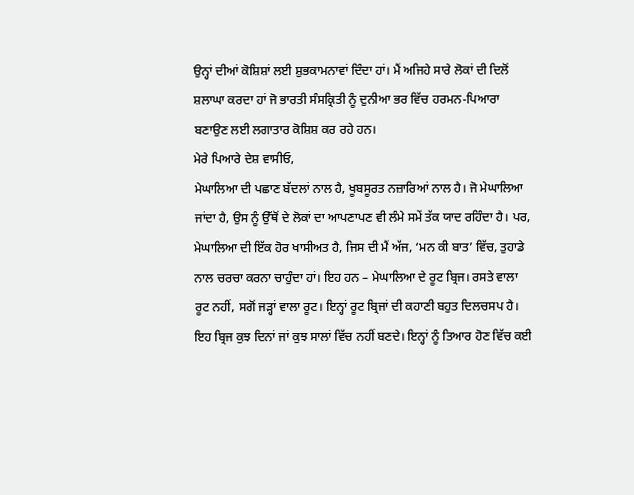ਉਨ੍ਹਾਂ ਦੀਆਂ ਕੋਸ਼ਿਸ਼ਾਂ ਲਈ ਸ਼ੁਭਕਾਮਨਾਵਾਂ ਦਿੰਦਾ ਹਾਂ। ਮੈਂ ਅਜਿਹੇ ਸਾਰੇ ਲੋਕਾਂ ਦੀ ਦਿਲੋਂ ਸ਼ਲਾਘਾ ਕਰਦਾ ਹਾਂ ਜੋ ਭਾਰਤੀ ਸੰਸਕ੍ਰਿਤੀ ਨੂੰ ਦੁਨੀਆ ਭਰ ਵਿੱਚ ਹਰਮਨ-ਪਿਆਰਾ ਬਣਾਉਣ ਲਈ ਲਗਾਤਾਰ ਕੋਸ਼ਿਸ਼ ਕਰ ਰਹੇ ਹਨ।
ਮੇਰੇ ਪਿਆਰੇ ਦੇਸ਼ ਵਾਸੀਓ,
ਮੇਘਾਲਿਆ ਦੀ ਪਛਾਣ ਬੱਦਲਾਂ ਨਾਲ ਹੈ, ਖੂਬਸੂਰਤ ਨਜ਼ਾਰਿਆਂ ਨਾਲ ਹੈ। ਜੋ ਮੇਘਾਲਿਆ ਜਾਂਦਾ ਹੈ, ਉਸ ਨੂੰ ਉੱਥੋਂ ਦੇ ਲੋਕਾਂ ਦਾ ਆਪਣਾਪਣ ਵੀ ਲੰਮੇ ਸਮੇਂ ਤੱਕ ਯਾਦ ਰਹਿੰਦਾ ਹੈ। ਪਰ, ਮੇਘਾਲਿਆ ਦੀ ਇੱਕ ਹੋਰ ਖਾਸੀਅਤ ਹੈ, ਜਿਸ ਦੀ ਮੈਂ ਅੱਜ, ‘ਮਨ ਕੀ ਬਾਤ’ ਵਿੱਚ, ਤੁਹਾਡੇ ਨਾਲ ਚਰਚਾ ਕਰਨਾ ਚਾਹੁੰਦਾ ਹਾਂ। ਇਹ ਹਨ – ਮੇਘਾਲਿਆ ਦੇ ਰੂਟ ਬ੍ਰਿਜ। ਰਸਤੇ ਵਾਲਾ ਰੂਟ ਨਹੀਂ, ਸਗੋਂ ਜੜ੍ਹਾਂ ਵਾਲਾ ਰੂਟ। ਇਨ੍ਹਾਂ ਰੂਟ ਬ੍ਰਿਜਾਂ ਦੀ ਕਹਾਣੀ ਬਹੁਤ ਦਿਲਚਸਪ ਹੈ। ਇਹ ਬ੍ਰਿਜ ਕੁਝ ਦਿਨਾਂ ਜਾਂ ਕੁਝ ਸਾਲਾਂ ਵਿੱਚ ਨਹੀਂ ਬਣਦੇ। ਇਨ੍ਹਾਂ ਨੂੰ ਤਿਆਰ ਹੋਣ ਵਿੱਚ ਕਈ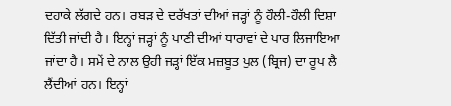ਦਹਾਕੇ ਲੱਗਦੇ ਹਨ। ਰਬੜ ਦੇ ਦਰੱਖਤਾਂ ਦੀਆਂ ਜੜ੍ਹਾਂ ਨੂੰ ਹੌਲੀ-ਹੌਲੀ ਦਿਸ਼ਾ ਦਿੱਤੀ ਜਾਂਦੀ ਹੈ। ਇਨ੍ਹਾਂ ਜੜ੍ਹਾਂ ਨੂੰ ਪਾਣੀ ਦੀਆਂ ਧਾਰਾਵਾਂ ਦੇ ਪਾਰ ਲਿਜਾਇਆ ਜਾਂਦਾ ਹੈ। ਸਮੇਂ ਦੇ ਨਾਲ ਉਹੀ ਜੜ੍ਹਾਂ ਇੱਕ ਮਜ਼ਬੂਤ ਪੁਲ (ਬ੍ਰਿਜ) ਦਾ ਰੂਪ ਲੈ ਲੈਂਦੀਆਂ ਹਨ। ਇਨ੍ਹਾਂ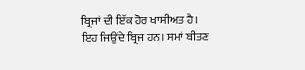ਬ੍ਰਿਜਾਂ ਦੀ ਇੱਕ ਹੋਰ ਖਾਸੀਅਤ ਹੈ। ਇਹ ਜਿਉਂਦੇ ਬ੍ਰਿਜ ਹਨ। ਸਮਾਂ ਬੀਤਣ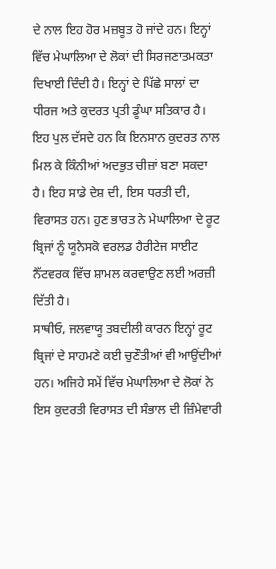ਦੇ ਨਾਲ ਇਹ ਹੋਰ ਮਜ਼ਬੂਤ ਹੋ ਜਾਂਦੇ ਹਨ। ਇਨ੍ਹਾਂ ਵਿੱਚ ਮੇਘਾਲਿਆ ਦੇ ਲੋਕਾਂ ਦੀ ਸਿਰਜਣਾਤਮਕਤਾ ਦਿਖਾਈ ਦਿੰਦੀ ਹੈ। ਇਨ੍ਹਾਂ ਦੇ ਪਿੱਛੇ ਸਾਲਾਂ ਦਾ ਧੀਰਜ ਅਤੇ ਕੁਦਰਤ ਪ੍ਰਤੀ ਡੂੰਘਾ ਸਤਿਕਾਰ ਹੈ। ਇਹ ਪੁਲ ਦੱਸਦੇ ਹਨ ਕਿ ਇਨਸਾਨ ਕੁਦਰਤ ਨਾਲ ਮਿਲ ਕੇ ਕਿੰਨੀਆਂ ਅਦਭੁਤ ਚੀਜ਼ਾਂ ਬਣਾ ਸਕਦਾ ਹੈ। ਇਹ ਸਾਡੇ ਦੇਸ਼ ਦੀ, ਇਸ ਧਰਤੀ ਦੀ, ਵਿਰਾਸਤ ਹਨ। ਹੁਣ ਭਾਰਤ ਨੇ ਮੇਘਾਲਿਆ ਦੇ ਰੂਟ ਬ੍ਰਿਜਾਂ ਨੂੰ ਯੂਨੈਸਕੋ ਵਰਲਡ ਹੈਰੀਟੇਜ ਸਾਈਟ ਨੈੱਟਵਰਕ ਵਿੱਚ ਸ਼ਾਮਲ ਕਰਵਾਉਣ ਲਈ ਅਰਜ਼ੀ ਦਿੱਤੀ ਹੈ।
ਸਾਥੀਓ, ਜਲਵਾਯੂ ਤਬਦੀਲੀ ਕਾਰਨ ਇਨ੍ਹਾਂ ਰੂਟ ਬ੍ਰਿਜਾਂ ਦੇ ਸਾਹਮਣੇ ਕਈ ਚੁਣੌਤੀਆਂ ਵੀ ਆਉਂਦੀਆਂ ਹਨ। ਅਜਿਹੇ ਸਮੇਂ ਵਿੱਚ ਮੇਘਾਲਿਆ ਦੇ ਲੋਕਾਂ ਨੇ ਇਸ ਕੁਦਰਤੀ ਵਿਰਾਸਤ ਦੀ ਸੰਭਾਲ ਦੀ ਜ਼ਿੰਮੇਵਾਰੀ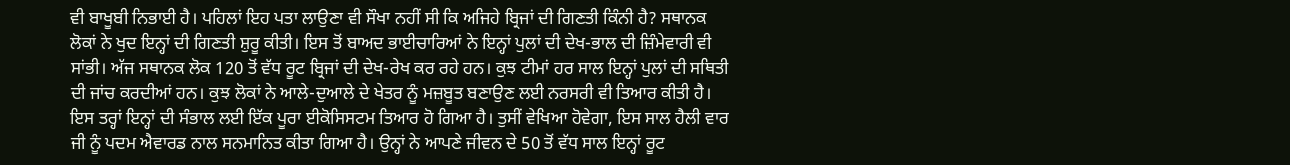ਵੀ ਬਾਖੂਬੀ ਨਿਭਾਈ ਹੈ। ਪਹਿਲਾਂ ਇਹ ਪਤਾ ਲਾਉਣਾ ਵੀ ਸੌਖਾ ਨਹੀਂ ਸੀ ਕਿ ਅਜਿਹੇ ਬ੍ਰਿਜਾਂ ਦੀ ਗਿਣਤੀ ਕਿੰਨੀ ਹੈ? ਸਥਾਨਕ ਲੋਕਾਂ ਨੇ ਖੁਦ ਇਨ੍ਹਾਂ ਦੀ ਗਿਣਤੀ ਸ਼ੁਰੂ ਕੀਤੀ। ਇਸ ਤੋਂ ਬਾਅਦ ਭਾਈਚਾਰਿਆਂ ਨੇ ਇਨ੍ਹਾਂ ਪੁਲਾਂ ਦੀ ਦੇਖ-ਭਾਲ ਦੀ ਜ਼ਿੰਮੇਵਾਰੀ ਵੀ ਸਾਂਭੀ। ਅੱਜ ਸਥਾਨਕ ਲੋਕ 120 ਤੋਂ ਵੱਧ ਰੂਟ ਬ੍ਰਿਜਾਂ ਦੀ ਦੇਖ-ਰੇਖ ਕਰ ਰਹੇ ਹਨ। ਕੁਝ ਟੀਮਾਂ ਹਰ ਸਾਲ ਇਨ੍ਹਾਂ ਪੁਲਾਂ ਦੀ ਸਥਿਤੀ ਦੀ ਜਾਂਚ ਕਰਦੀਆਂ ਹਨ। ਕੁਝ ਲੋਕਾਂ ਨੇ ਆਲੇ-ਦੁਆਲੇ ਦੇ ਖੇਤਰ ਨੂੰ ਮਜ਼ਬੂਤ ਬਣਾਉਣ ਲਈ ਨਰਸਰੀ ਵੀ ਤਿਆਰ ਕੀਤੀ ਹੈ। ਇਸ ਤਰ੍ਹਾਂ ਇਨ੍ਹਾਂ ਦੀ ਸੰਭਾਲ ਲਈ ਇੱਕ ਪੂਰਾ ਈਕੋਸਿਸਟਮ ਤਿਆਰ ਹੋ ਗਿਆ ਹੈ। ਤੁਸੀਂ ਵੇਖਿਆ ਹੋਵੇਗਾ, ਇਸ ਸਾਲ ਹੈਲੀ ਵਾਰ ਜੀ ਨੂੰ ਪਦਮ ਐਵਾਰਡ ਨਾਲ ਸਨਮਾਨਿਤ ਕੀਤਾ ਗਿਆ ਹੈ। ਉਨ੍ਹਾਂ ਨੇ ਆਪਣੇ ਜੀਵਨ ਦੇ 50 ਤੋਂ ਵੱਧ ਸਾਲ ਇਨ੍ਹਾਂ ਰੂਟ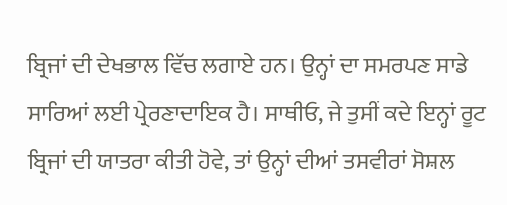ਬ੍ਰਿਜਾਂ ਦੀ ਦੇਖਭਾਲ ਵਿੱਚ ਲਗਾਏ ਹਨ। ਉਨ੍ਹਾਂ ਦਾ ਸਮਰਪਣ ਸਾਡੇ ਸਾਰਿਆਂ ਲਈ ਪ੍ਰੇਰਣਾਦਾਇਕ ਹੈ। ਸਾਥੀਓ, ਜੇ ਤੁਸੀਂ ਕਦੇ ਇਨ੍ਹਾਂ ਰੂਟ ਬ੍ਰਿਜਾਂ ਦੀ ਯਾਤਰਾ ਕੀਤੀ ਹੋਵੇ, ਤਾਂ ਉਨ੍ਹਾਂ ਦੀਆਂ ਤਸਵੀਰਾਂ ਸੋਸ਼ਲ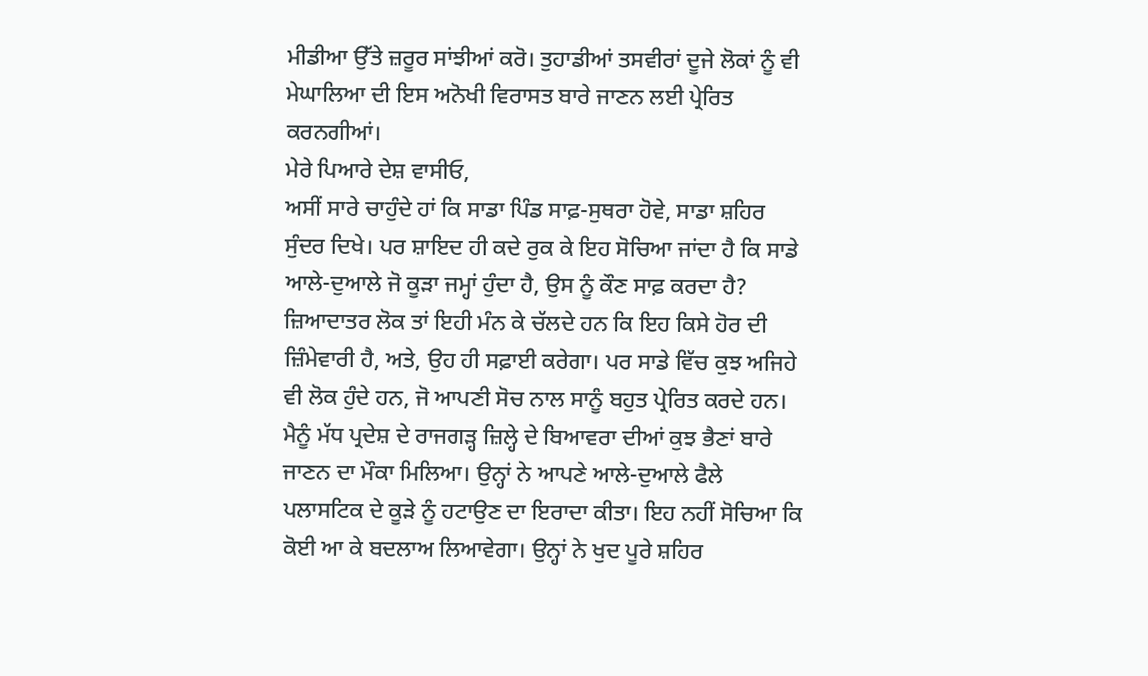ਮੀਡੀਆ ਉੱਤੇ ਜ਼ਰੂਰ ਸਾਂਝੀਆਂ ਕਰੋ। ਤੁਹਾਡੀਆਂ ਤਸਵੀਰਾਂ ਦੂਜੇ ਲੋਕਾਂ ਨੂੰ ਵੀ ਮੇਘਾਲਿਆ ਦੀ ਇਸ ਅਨੋਖੀ ਵਿਰਾਸਤ ਬਾਰੇ ਜਾਣਨ ਲਈ ਪ੍ਰੇਰਿਤ ਕਰਨਗੀਆਂ।
ਮੇਰੇ ਪਿਆਰੇ ਦੇਸ਼ ਵਾਸੀਓ,
ਅਸੀਂ ਸਾਰੇ ਚਾਹੁੰਦੇ ਹਾਂ ਕਿ ਸਾਡਾ ਪਿੰਡ ਸਾਫ਼-ਸੁਥਰਾ ਹੋਵੇ, ਸਾਡਾ ਸ਼ਹਿਰ ਸੁੰਦਰ ਦਿਖੇ। ਪਰ ਸ਼ਾਇਦ ਹੀ ਕਦੇ ਰੁਕ ਕੇ ਇਹ ਸੋਚਿਆ ਜਾਂਦਾ ਹੈ ਕਿ ਸਾਡੇ ਆਲੇ-ਦੁਆਲੇ ਜੋ ਕੂੜਾ ਜਮ੍ਹਾਂ ਹੁੰਦਾ ਹੈ, ਉਸ ਨੂੰ ਕੌਣ ਸਾਫ਼ ਕਰਦਾ ਹੈ? ਜ਼ਿਆਦਾਤਰ ਲੋਕ ਤਾਂ ਇਹੀ ਮੰਨ ਕੇ ਚੱਲਦੇ ਹਨ ਕਿ ਇਹ ਕਿਸੇ ਹੋਰ ਦੀ ਜ਼ਿੰਮੇਵਾਰੀ ਹੈ, ਅਤੇ, ਉਹ ਹੀ ਸਫ਼ਾਈ ਕਰੇਗਾ। ਪਰ ਸਾਡੇ ਵਿੱਚ ਕੁਝ ਅਜਿਹੇ ਵੀ ਲੋਕ ਹੁੰਦੇ ਹਨ, ਜੋ ਆਪਣੀ ਸੋਚ ਨਾਲ ਸਾਨੂੰ ਬਹੁਤ ਪ੍ਰੇਰਿਤ ਕਰਦੇ ਹਨ। ਮੈਨੂੰ ਮੱਧ ਪ੍ਰਦੇਸ਼ ਦੇ ਰਾਜਗੜ੍ਹ ਜ਼ਿਲ੍ਹੇ ਦੇ ਬਿਆਵਰਾ ਦੀਆਂ ਕੁਝ ਭੈਣਾਂ ਬਾਰੇ ਜਾਣਨ ਦਾ ਮੌਕਾ ਮਿਲਿਆ। ਉਨ੍ਹਾਂ ਨੇ ਆਪਣੇ ਆਲੇ-ਦੁਆਲੇ ਫੈਲੇ ਪਲਾਸਟਿਕ ਦੇ ਕੂੜੇ ਨੂੰ ਹਟਾਉਣ ਦਾ ਇਰਾਦਾ ਕੀਤਾ। ਇਹ ਨਹੀਂ ਸੋਚਿਆ ਕਿ ਕੋਈ ਆ ਕੇ ਬਦਲਾਅ ਲਿਆਵੇਗਾ। ਉਨ੍ਹਾਂ ਨੇ ਖੁਦ ਪੂਰੇ ਸ਼ਹਿਰ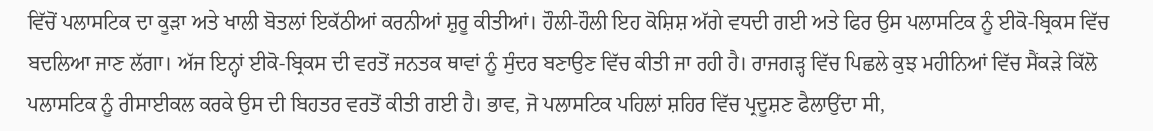ਵਿੱਚੋਂ ਪਲਾਸਟਿਕ ਦਾ ਕੂੜਾ ਅਤੇ ਖਾਲੀ ਬੋਤਲਾਂ ਇਕੱਠੀਆਂ ਕਰਨੀਆਂ ਸ਼ੁਰੂ ਕੀਤੀਆਂ। ਹੌਲੀ-ਹੌਲੀ ਇਹ ਕੋਸ਼ਿਸ਼ ਅੱਗੇ ਵਧਦੀ ਗਈ ਅਤੇ ਫਿਰ ਉਸ ਪਲਾਸਟਿਕ ਨੂੰ ਈਕੋ-ਬ੍ਰਿਕਸ ਵਿੱਚ ਬਦਲਿਆ ਜਾਣ ਲੱਗਾ। ਅੱਜ ਇਨ੍ਹਾਂ ਈਕੋ-ਬ੍ਰਿਕਸ ਦੀ ਵਰਤੋਂ ਜਨਤਕ ਥਾਵਾਂ ਨੂੰ ਸੁੰਦਰ ਬਣਾਉਣ ਵਿੱਚ ਕੀਤੀ ਜਾ ਰਹੀ ਹੈ। ਰਾਜਗੜ੍ਹ ਵਿੱਚ ਪਿਛਲੇ ਕੁਝ ਮਹੀਨਿਆਂ ਵਿੱਚ ਸੈਂਕੜੇ ਕਿੱਲੋ ਪਲਾਸਟਿਕ ਨੂੰ ਰੀਸਾਈਕਲ ਕਰਕੇ ਉਸ ਦੀ ਬਿਹਤਰ ਵਰਤੋਂ ਕੀਤੀ ਗਈ ਹੈ। ਭਾਵ, ਜੋ ਪਲਾਸਟਿਕ ਪਹਿਲਾਂ ਸ਼ਹਿਰ ਵਿੱਚ ਪ੍ਰਦੂਸ਼ਣ ਫੈਲਾਉਂਦਾ ਸੀ,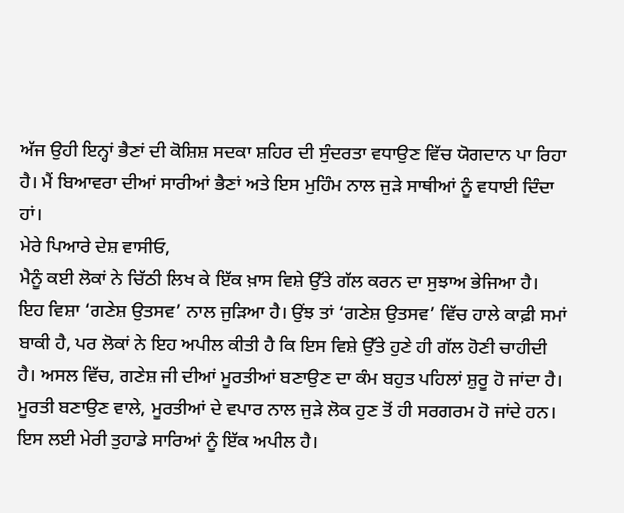ਅੱਜ ਉਹੀ ਇਨ੍ਹਾਂ ਭੈਣਾਂ ਦੀ ਕੋਸ਼ਿਸ਼ ਸਦਕਾ ਸ਼ਹਿਰ ਦੀ ਸੁੰਦਰਤਾ ਵਧਾਉਣ ਵਿੱਚ ਯੋਗਦਾਨ ਪਾ ਰਿਹਾ ਹੈ। ਮੈਂ ਬਿਆਵਰਾ ਦੀਆਂ ਸਾਰੀਆਂ ਭੈਣਾਂ ਅਤੇ ਇਸ ਮੁਹਿੰਮ ਨਾਲ ਜੁੜੇ ਸਾਥੀਆਂ ਨੂੰ ਵਧਾਈ ਦਿੰਦਾ ਹਾਂ।
ਮੇਰੇ ਪਿਆਰੇ ਦੇਸ਼ ਵਾਸੀਓ,
ਮੈਨੂੰ ਕਈ ਲੋਕਾਂ ਨੇ ਚਿੱਠੀ ਲਿਖ ਕੇ ਇੱਕ ਖ਼ਾਸ ਵਿਸ਼ੇ ਉੱਤੇ ਗੱਲ ਕਰਨ ਦਾ ਸੁਝਾਅ ਭੇਜਿਆ ਹੈ। ਇਹ ਵਿਸ਼ਾ ‘ਗਣੇਸ਼ ਉਤਸਵ’ ਨਾਲ ਜੁੜਿਆ ਹੈ। ਉਂਝ ਤਾਂ ‘ਗਣੇਸ਼ ਉਤਸਵ’ ਵਿੱਚ ਹਾਲੇ ਕਾਫ਼ੀ ਸਮਾਂ ਬਾਕੀ ਹੈ, ਪਰ ਲੋਕਾਂ ਨੇ ਇਹ ਅਪੀਲ ਕੀਤੀ ਹੈ ਕਿ ਇਸ ਵਿਸ਼ੇ ਉੱਤੇ ਹੁਣੇ ਹੀ ਗੱਲ ਹੋਣੀ ਚਾਹੀਦੀ ਹੈ। ਅਸਲ ਵਿੱਚ, ਗਣੇਸ਼ ਜੀ ਦੀਆਂ ਮੂਰਤੀਆਂ ਬਣਾਉਣ ਦਾ ਕੰਮ ਬਹੁਤ ਪਹਿਲਾਂ ਸ਼ੁਰੂ ਹੋ ਜਾਂਦਾ ਹੈ। ਮੂਰਤੀ ਬਣਾਉਣ ਵਾਲੇ, ਮੂਰਤੀਆਂ ਦੇ ਵਪਾਰ ਨਾਲ ਜੁੜੇ ਲੋਕ ਹੁਣ ਤੋਂ ਹੀ ਸਰਗਰਮ ਹੋ ਜਾਂਦੇ ਹਨ। ਇਸ ਲਈ ਮੇਰੀ ਤੁਹਾਡੇ ਸਾਰਿਆਂ ਨੂੰ ਇੱਕ ਅਪੀਲ ਹੈ।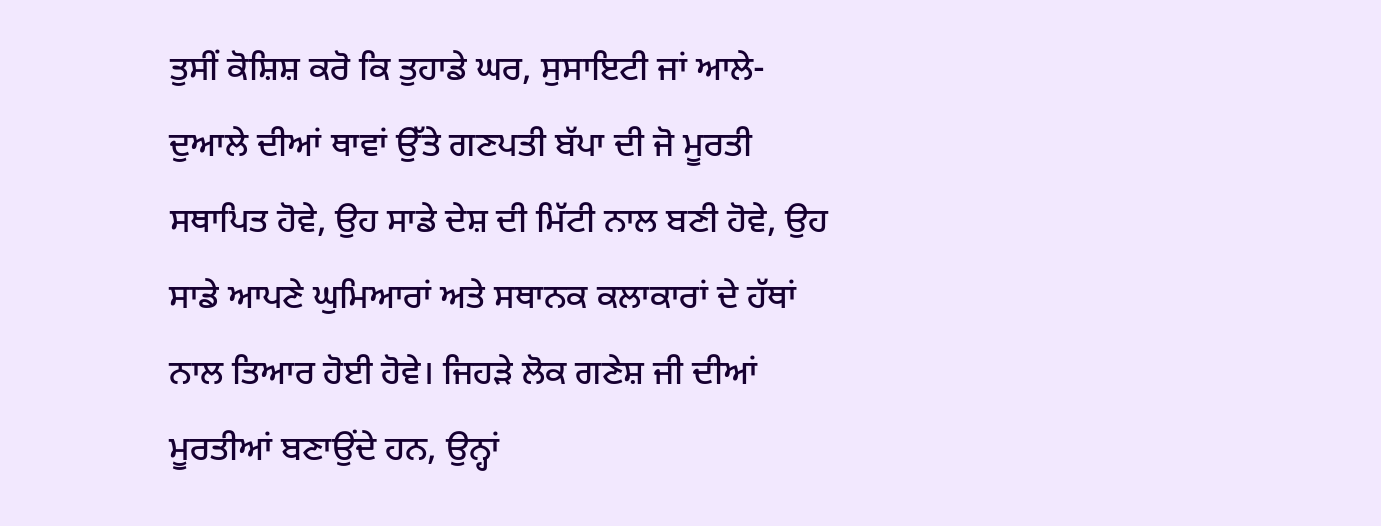ਤੁਸੀਂ ਕੋਸ਼ਿਸ਼ ਕਰੋ ਕਿ ਤੁਹਾਡੇ ਘਰ, ਸੁਸਾਇਟੀ ਜਾਂ ਆਲੇ-ਦੁਆਲੇ ਦੀਆਂ ਥਾਵਾਂ ਉੱਤੇ ਗਣਪਤੀ ਬੱਪਾ ਦੀ ਜੋ ਮੂਰਤੀ ਸਥਾਪਿਤ ਹੋਵੇ, ਉਹ ਸਾਡੇ ਦੇਸ਼ ਦੀ ਮਿੱਟੀ ਨਾਲ ਬਣੀ ਹੋਵੇ, ਉਹ ਸਾਡੇ ਆਪਣੇ ਘੁਮਿਆਰਾਂ ਅਤੇ ਸਥਾਨਕ ਕਲਾਕਾਰਾਂ ਦੇ ਹੱਥਾਂ ਨਾਲ ਤਿਆਰ ਹੋਈ ਹੋਵੇ। ਜਿਹੜੇ ਲੋਕ ਗਣੇਸ਼ ਜੀ ਦੀਆਂ ਮੂਰਤੀਆਂ ਬਣਾਉਂਦੇ ਹਨ, ਉਨ੍ਹਾਂ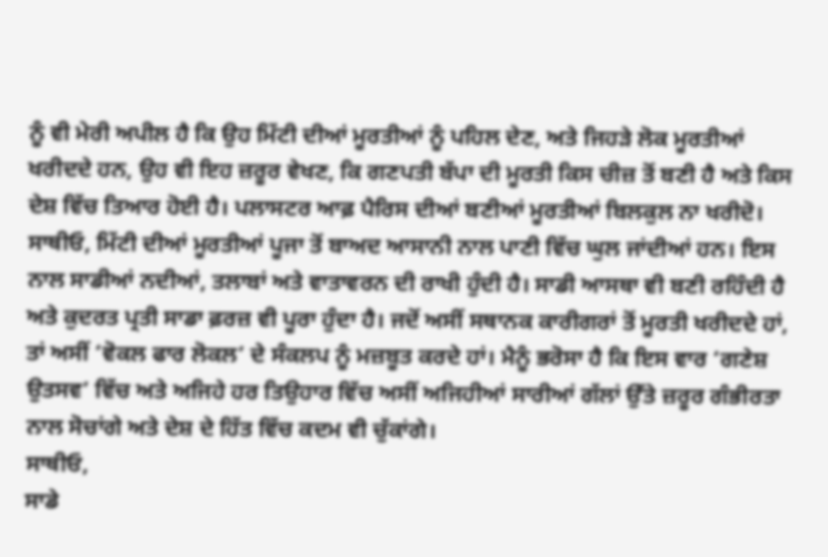ਨੂੰ ਵੀ ਮੇਰੀ ਅਪੀਲ ਹੈ ਕਿ ਉਹ ਮਿੱਟੀ ਦੀਆਂ ਮੂਰਤੀਆਂ ਨੂੰ ਪਹਿਲ ਦੇਣ, ਅਤੇ ਜਿਹੜੇ ਲੋਕ ਮੂਰਤੀਆਂ ਖਰੀਦਦੇ ਹਨ, ਉਹ ਵੀ ਇਹ ਜ਼ਰੂਰ ਵੇਖਣ, ਕਿ ਗਣਪਤੀ ਬੱਪਾ ਦੀ ਮੂਰਤੀ ਕਿਸ ਚੀਜ਼ ਤੋਂ ਬਣੀ ਹੈ ਅਤੇ ਕਿਸ ਦੇਸ਼ ਵਿੱਚ ਤਿਆਰ ਹੋਈ ਹੈ। ਪਲਾਸਟਰ ਆਫ਼ ਪੈਰਿਸ ਦੀਆਂ ਬਣੀਆਂ ਮੂਰਤੀਆਂ ਬਿਲਕੁਲ ਨਾ ਖਰੀਦੋ। ਸਾਥੀਓ, ਮਿੱਟੀ ਦੀਆਂ ਮੂਰਤੀਆਂ ਪੂਜਾ ਤੋਂ ਬਾਅਦ ਆਸਾਨੀ ਨਾਲ ਪਾਣੀ ਵਿੱਚ ਘੁਲ ਜਾਂਦੀਆਂ ਹਨ। ਇਸ ਨਾਲ ਸਾਡੀਆਂ ਨਦੀਆਂ, ਤਲਾਬਾਂ ਅਤੇ ਵਾਤਾਵਰਨ ਦੀ ਰਾਖੀ ਹੁੰਦੀ ਹੈ। ਸਾਡੀ ਆਸਥਾ ਵੀ ਬਣੀ ਰਹਿੰਦੀ ਹੈ ਅਤੇ ਕੁਦਰਤ ਪ੍ਰਤੀ ਸਾਡਾ ਫ਼ਰਜ਼ ਵੀ ਪੂਰਾ ਹੁੰਦਾ ਹੈ। ਜਦੋਂ ਅਸੀਂ ਸਥਾਨਕ ਕਾਰੀਗਰਾਂ ਤੋਂ ਮੂਰਤੀ ਖਰੀਦਦੇ ਹਾਂ, ਤਾਂ ਅਸੀਂ ‘ਵੋਕਲ ਫਾਰ ਲੋਕਲ’ ਦੇ ਸੰਕਲਪ ਨੂੰ ਮਜ਼ਬੂਤ ਕਰਦੇ ਹਾਂ। ਮੈਨੂੰ ਭਰੋਸਾ ਹੈ ਕਿ ਇਸ ਵਾਰ ‘ਗਣੇਸ਼ ਉਤਸਵ’ ਵਿੱਚ ਅਤੇ ਅਜਿਹੇ ਹਰ ਤਿਉਹਾਰ ਵਿੱਚ ਅਸੀਂ ਅਜਿਹੀਆਂ ਸਾਰੀਆਂ ਗੱਲਾਂ ਉੱਤੇ ਜ਼ਰੂਰ ਗੰਭੀਰਤਾ ਨਾਲ ਸੋਚਾਂਗੇ ਅਤੇ ਦੇਸ਼ ਦੇ ਹਿੱਤ ਵਿੱਚ ਕਦਮ ਵੀ ਚੁੱਕਾਂਗੇ।
ਸਾਥੀਓ,
ਸਾਡੇ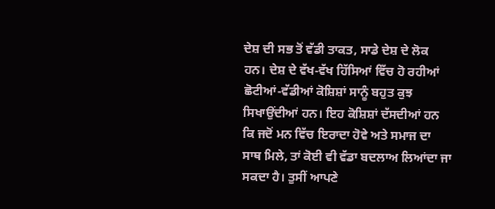ਦੇਸ਼ ਦੀ ਸਭ ਤੋਂ ਵੱਡੀ ਤਾਕਤ, ਸਾਡੇ ਦੇਸ਼ ਦੇ ਲੋਕ ਹਨ। ਦੇਸ਼ ਦੇ ਵੱਖ-ਵੱਖ ਹਿੱਸਿਆਂ ਵਿੱਚ ਹੋ ਰਹੀਆਂ ਛੋਟੀਆਂ-ਵੱਡੀਆਂ ਕੋਸ਼ਿਸ਼ਾਂ ਸਾਨੂੰ ਬਹੁਤ ਕੁਝ ਸਿਖਾਉਂਦੀਆਂ ਹਨ। ਇਹ ਕੋਸ਼ਿਸ਼ਾਂ ਦੱਸਦੀਆਂ ਹਨ ਕਿ ਜਦੋਂ ਮਨ ਵਿੱਚ ਇਰਾਦਾ ਹੋਵੇ ਅਤੇ ਸਮਾਜ ਦਾ ਸਾਥ ਮਿਲੇ, ਤਾਂ ਕੋਈ ਵੀ ਵੱਡਾ ਬਦਲਾਅ ਲਿਆਂਦਾ ਜਾ ਸਕਦਾ ਹੈ। ਤੁਸੀਂ ਆਪਣੇ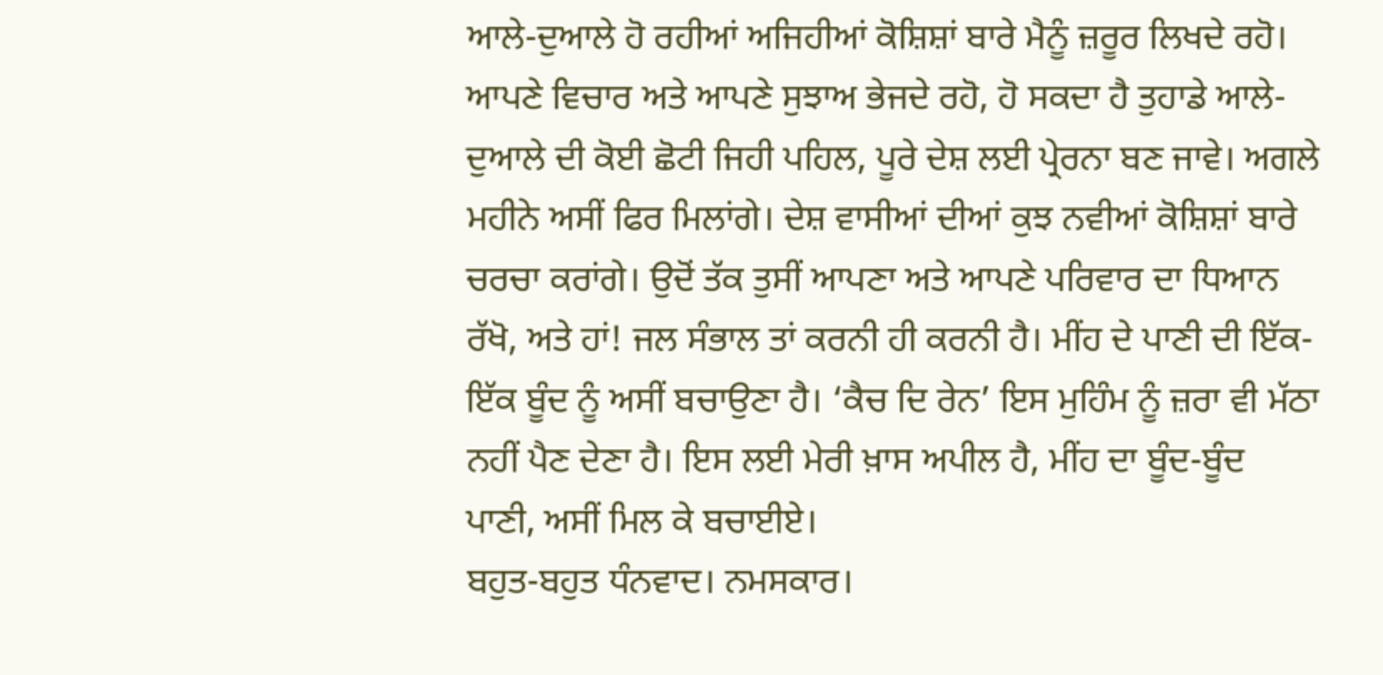ਆਲੇ-ਦੁਆਲੇ ਹੋ ਰਹੀਆਂ ਅਜਿਹੀਆਂ ਕੋਸ਼ਿਸ਼ਾਂ ਬਾਰੇ ਮੈਨੂੰ ਜ਼ਰੂਰ ਲਿਖਦੇ ਰਹੋ। ਆਪਣੇ ਵਿਚਾਰ ਅਤੇ ਆਪਣੇ ਸੁਝਾਅ ਭੇਜਦੇ ਰਹੋ, ਹੋ ਸਕਦਾ ਹੈ ਤੁਹਾਡੇ ਆਲੇ-ਦੁਆਲੇ ਦੀ ਕੋਈ ਛੋਟੀ ਜਿਹੀ ਪਹਿਲ, ਪੂਰੇ ਦੇਸ਼ ਲਈ ਪ੍ਰੇਰਨਾ ਬਣ ਜਾਵੇ। ਅਗਲੇ ਮਹੀਨੇ ਅਸੀਂ ਫਿਰ ਮਿਲਾਂਗੇ। ਦੇਸ਼ ਵਾਸੀਆਂ ਦੀਆਂ ਕੁਝ ਨਵੀਆਂ ਕੋਸ਼ਿਸ਼ਾਂ ਬਾਰੇ ਚਰਚਾ ਕਰਾਂਗੇ। ਉਦੋਂ ਤੱਕ ਤੁਸੀਂ ਆਪਣਾ ਅਤੇ ਆਪਣੇ ਪਰਿਵਾਰ ਦਾ ਧਿਆਨ ਰੱਖੋ, ਅਤੇ ਹਾਂ! ਜਲ ਸੰਭਾਲ ਤਾਂ ਕਰਨੀ ਹੀ ਕਰਨੀ ਹੈ। ਮੀਂਹ ਦੇ ਪਾਣੀ ਦੀ ਇੱਕ-ਇੱਕ ਬੂੰਦ ਨੂੰ ਅਸੀਂ ਬਚਾਉਣਾ ਹੈ। ‘ਕੈਚ ਦਿ ਰੇਨ’ ਇਸ ਮੁਹਿੰਮ ਨੂੰ ਜ਼ਰਾ ਵੀ ਮੱਠਾ ਨਹੀਂ ਪੈਣ ਦੇਣਾ ਹੈ। ਇਸ ਲਈ ਮੇਰੀ ਖ਼ਾਸ ਅਪੀਲ ਹੈ, ਮੀਂਹ ਦਾ ਬੂੰਦ-ਬੂੰਦ
ਪਾਣੀ, ਅਸੀਂ ਮਿਲ ਕੇ ਬਚਾਈਏ।
ਬਹੁਤ-ਬਹੁਤ ਧੰਨਵਾਦ। ਨਮਸਕਾਰ।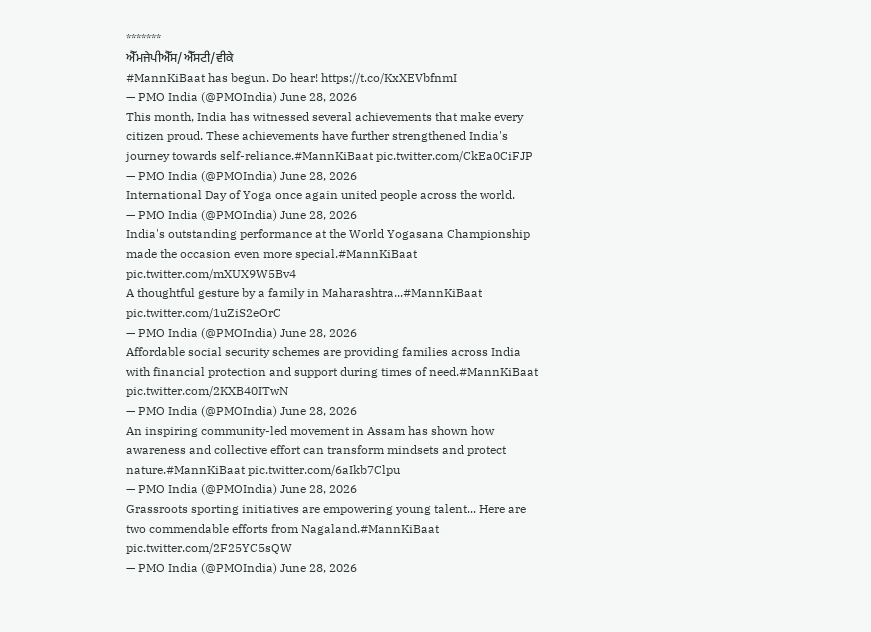*******
ਐੱਮਜੇਪੀਐੱਸ/ਐੱਸਟੀ/ਵੀਕੇ
#MannKiBaat has begun. Do hear! https://t.co/KxXEVbfnmI
— PMO India (@PMOIndia) June 28, 2026
This month, India has witnessed several achievements that make every citizen proud. These achievements have further strengthened India's journey towards self-reliance.#MannKiBaat pic.twitter.com/CkEa0CiFJP
— PMO India (@PMOIndia) June 28, 2026
International Day of Yoga once again united people across the world.
— PMO India (@PMOIndia) June 28, 2026
India's outstanding performance at the World Yogasana Championship made the occasion even more special.#MannKiBaat pic.twitter.com/mXUX9W5Bv4
A thoughtful gesture by a family in Maharashtra...#MannKiBaat pic.twitter.com/1uZiS2eOrC
— PMO India (@PMOIndia) June 28, 2026
Affordable social security schemes are providing families across India with financial protection and support during times of need.#MannKiBaat pic.twitter.com/2KXB40ITwN
— PMO India (@PMOIndia) June 28, 2026
An inspiring community-led movement in Assam has shown how awareness and collective effort can transform mindsets and protect nature.#MannKiBaat pic.twitter.com/6aIkb7Clpu
— PMO India (@PMOIndia) June 28, 2026
Grassroots sporting initiatives are empowering young talent... Here are two commendable efforts from Nagaland.#MannKiBaat pic.twitter.com/2F25YC5sQW
— PMO India (@PMOIndia) June 28, 2026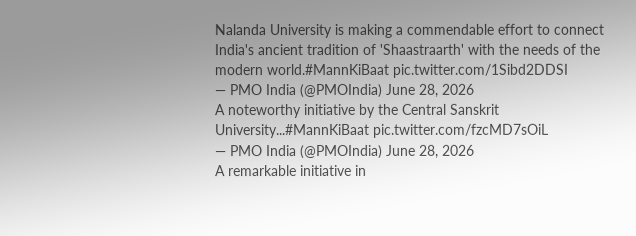Nalanda University is making a commendable effort to connect India's ancient tradition of 'Shaastraarth' with the needs of the modern world.#MannKiBaat pic.twitter.com/1Sibd2DDSI
— PMO India (@PMOIndia) June 28, 2026
A noteworthy initiative by the Central Sanskrit University...#MannKiBaat pic.twitter.com/fzcMD7sOiL
— PMO India (@PMOIndia) June 28, 2026
A remarkable initiative in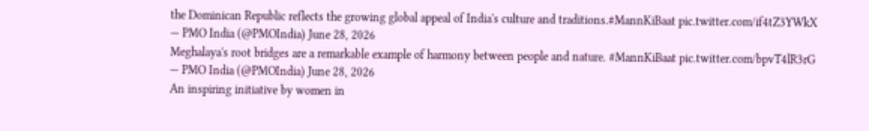the Dominican Republic reflects the growing global appeal of India's culture and traditions.#MannKiBaat pic.twitter.com/if4tZ3YWkX
— PMO India (@PMOIndia) June 28, 2026
Meghalaya's root bridges are a remarkable example of harmony between people and nature. #MannKiBaat pic.twitter.com/bpvT4lR3rG
— PMO India (@PMOIndia) June 28, 2026
An inspiring initiative by women in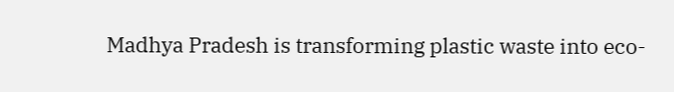Madhya Pradesh is transforming plastic waste into eco-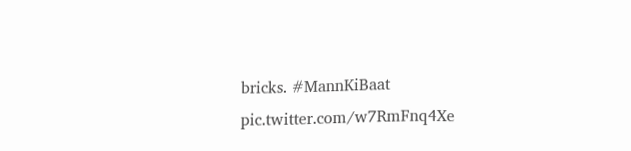bricks. #MannKiBaat pic.twitter.com/w7RmFnq4Xe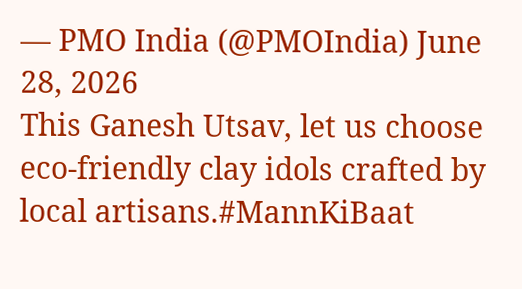— PMO India (@PMOIndia) June 28, 2026
This Ganesh Utsav, let us choose eco-friendly clay idols crafted by local artisans.#MannKiBaat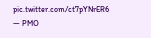pic.twitter.com/ct7pYNrER6
— PMO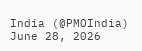India (@PMOIndia) June 28, 2026